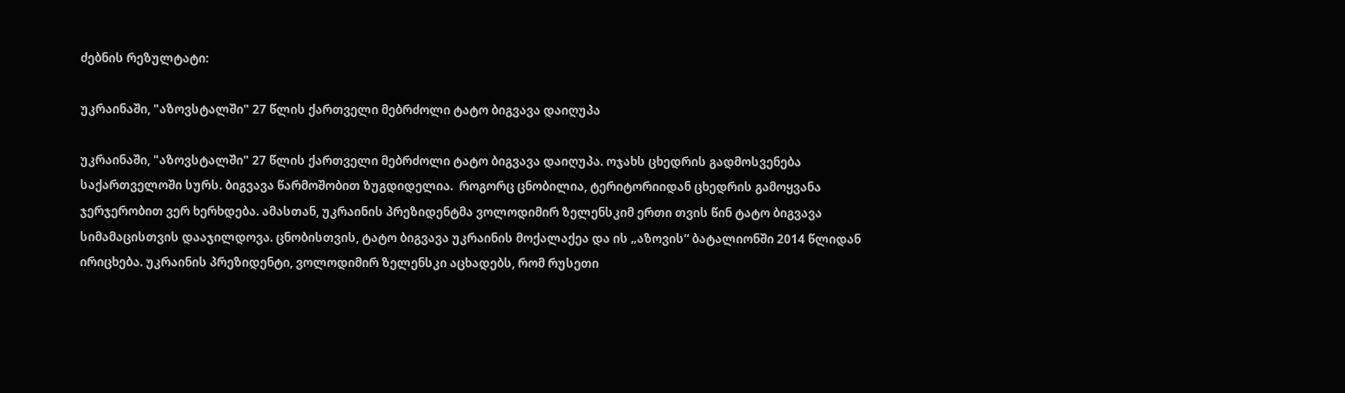ძებნის რეზულტატი:

უკრაინაში, "აზოვსტალში" 27 წლის ქართველი მებრძოლი ტატო ბიგვავა დაიღუპა

უკრაინაში, "აზოვსტალში" 27 წლის ქართველი მებრძოლი ტატო ბიგვავა დაიღუპა. ოჯახს ცხედრის გადმოსვენება საქართველოში სურს. ბიგვავა წარმოშობით ზუგდიდელია.  როგორც ცნობილია, ტერიტორიიდან ცხედრის გამოყვანა ჯერჯერობით ვერ ხერხდება. ამასთან, უკრაინის პრეზიდენტმა ვოლოდიმირ ზელენსკიმ ერთი თვის წინ ტატო ბიგვავა სიმამაცისთვის დააჯილდოვა. ცნობისთვის, ტატო ბიგვავა უკრაინის მოქალაქეა და ის „აზოვის“ ბატალიონში 2014 წლიდან ირიცხება. უკრაინის პრეზიდენტი, ვოლოდიმირ ზელენსკი აცხადებს, რომ რუსეთი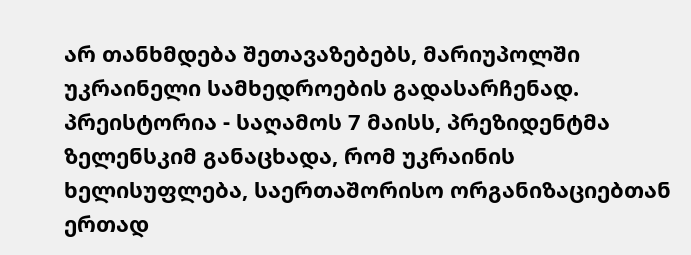არ თანხმდება შეთავაზებებს, მარიუპოლში უკრაინელი სამხედროების გადასარჩენად. პრეისტორია - საღამოს 7 მაისს, პრეზიდენტმა ზელენსკიმ განაცხადა, რომ უკრაინის ხელისუფლება, საერთაშორისო ორგანიზაციებთან ერთად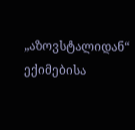„აზოვსტალიდან“ ექიმებისა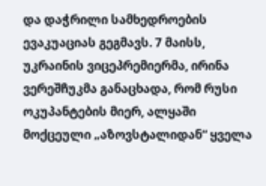და დაჭრილი სამხედროების ევაკუაციას გეგმავს. 7 მაისს, უკრაინის ვიცეპრემიერმა, ირინა ვერეშჩუკმა განაცხადა, რომ რუსი ოკუპანტების მიერ, ალყაში მოქცეული „აზოვსტალიდან“ ყველა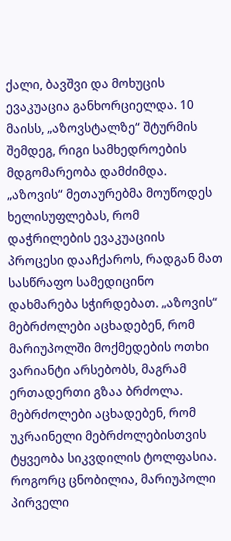ქალი, ბავშვი და მოხუცის ევაკუაცია განხორციელდა. 10 მაისს, „აზოვსტალზე“ შტურმის შემდეგ, რიგი სამხედროების მდგომარეობა დამძიმდა. „აზოვის“ მეთაურებმა მოუწოდეს ხელისუფლებას, რომ დაჭრილების ევაკუაციის პროცესი დააჩქაროს, რადგან მათ სასწრაფო სამედიცინო დახმარება სჭირდებათ. „აზოვის“ მებრძოლები აცხადებენ, რომ მარიუპოლში მოქმედების ოთხი ვარიანტი არსებობს, მაგრამ ერთადერთი გზაა ბრძოლა. მებრძოლები აცხადებენ, რომ უკრაინელი მებრძოლებისთვის ტყვეობა სიკვდილის ტოლფასია. როგორც ცნობილია, მარიუპოლი პირველი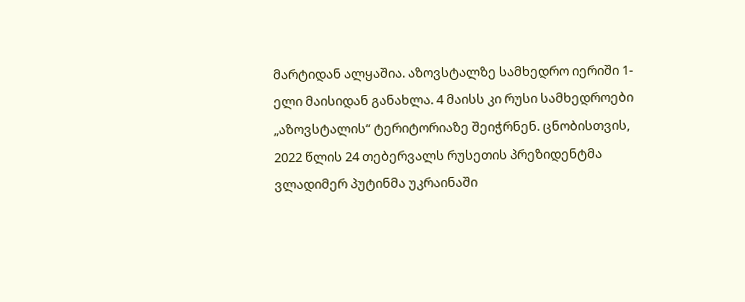მარტიდან ალყაშია. აზოვსტალზე სამხედრო იერიში 1-ელი მაისიდან განახლა. 4 მაისს კი რუსი სამხედროები „აზოვსტალის“ ტერიტორიაზე შეიჭრნენ. ცნობისთვის, 2022 წლის 24 თებერვალს რუსეთის პრეზიდენტმა ვლადიმერ პუტინმა უკრაინაში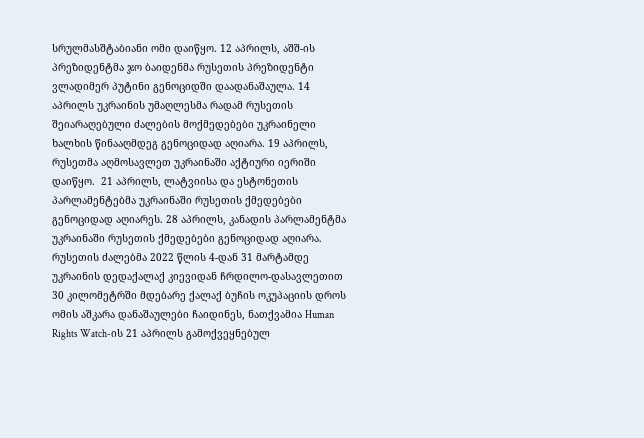სრულმასშტაბიანი ომი დაიწყო. 12 აპრილს, აშშ-ის პრეზიდენტმა ჯო ბაიდენმა რუსეთის პრეზიდენტი ვლადიმერ პუტინი გენოციდში დაადანაშაულა. 14 აპრილს უკრაინის უმაღლესმა რადამ რუსეთის შეიარაღებული ძალების მოქმედებები უკრაინელი ხალხის წინააღმდეგ გენოციდად აღიარა. 19 აპრილს, რუსეთმა აღმოსავლეთ უკრაინაში აქტიური იერიში დაიწყო.  21 აპრილს, ლატვიისა და ესტონეთის პარლამენტებმა უკრაინაში რუსეთის ქმედებები გენოციდად აღიარეს. 28 აპრილს, კანადის პარლამენტმა უკრაინაში რუსეთის ქმედებები გენოციდად აღიარა.   რუსეთის ძალებმა 2022 წლის 4-დან 31 მარტამდე უკრაინის დედაქალაქ კიევიდან ჩრდილო-დასავლეთით 30 კილომეტრში მდებარე ქალაქ ბუჩის ოკუპაციის დროს ომის აშკარა დანაშაულები ჩაიდინეს, ნათქვამია Human Rights Watch-ის 21 აპრილს გამოქვეყნებულ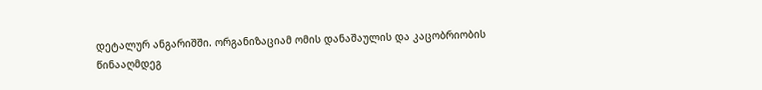დეტალურ ანგარიშში. ორგანიზაციამ ომის დანაშაულის და კაცობრიობის წინააღმდეგ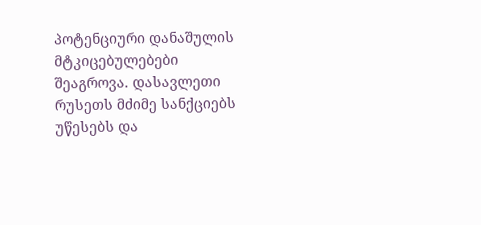პოტენციური დანაშულის მტკიცებულებები შეაგროვა. დასავლეთი რუსეთს მძიმე სანქციებს უწესებს და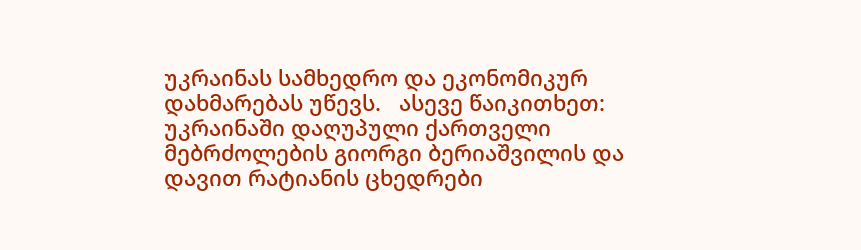უკრაინას სამხედრო და ეკონომიკურ დახმარებას უწევს.   ასევე წაიკითხეთ: უკრაინაში დაღუპული ქართველი მებრძოლების გიორგი ბერიაშვილის და დავით რატიანის ცხედრები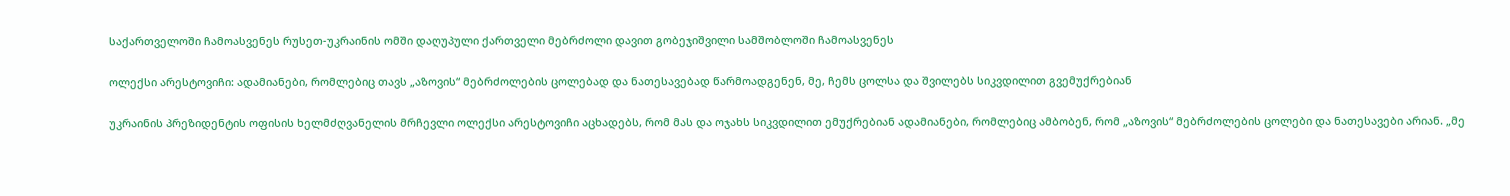საქართველოში ჩამოასვენეს რუსეთ-უკრაინის ომში დაღუპული ქართველი მებრძოლი დავით გობეჯიშვილი სამშობლოში ჩამოასვენეს

ოლექსი არესტოვიჩი: ადამიანები, რომლებიც თავს „აზოვის“ მებრძოლების ცოლებად და ნათესავებად წარმოადგენენ, მე, ჩემს ცოლსა და შვილებს სიკვდილით გვემუქრებიან

უკრაინის პრეზიდენტის ოფისის ხელმძღვანელის მრჩევლი ოლექსი არესტოვიჩი აცხადებს, რომ მას და ოჯახს სიკვდილით ემუქრებიან ადამიანები, რომლებიც ამბობენ, რომ „აზოვის“ მებრძოლების ცოლები და ნათესავები არიან. „მე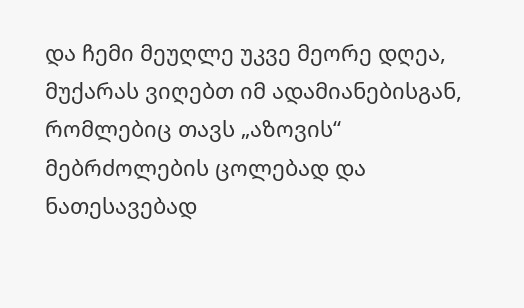და ჩემი მეუღლე უკვე მეორე დღეა, მუქარას ვიღებთ იმ ადამიანებისგან, რომლებიც თავს „აზოვის“ მებრძოლების ცოლებად და ნათესავებად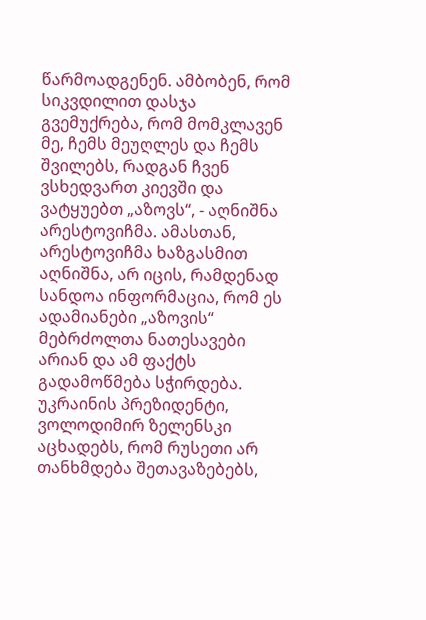წარმოადგენენ. ამბობენ, რომ სიკვდილით დასჯა გვემუქრება, რომ მომკლავენ მე, ჩემს მეუღლეს და ჩემს შვილებს, რადგან ჩვენ ვსხედვართ კიევში და ვატყუებთ „აზოვს“, - აღნიშნა არესტოვიჩმა. ამასთან, არესტოვიჩმა ხაზგასმით აღნიშნა, არ იცის, რამდენად სანდოა ინფორმაცია, რომ ეს ადამიანები „აზოვის“ მებრძოლთა ნათესავები არიან და ამ ფაქტს გადამოწმება სჭირდება. უკრაინის პრეზიდენტი, ვოლოდიმირ ზელენსკი აცხადებს, რომ რუსეთი არ თანხმდება შეთავაზებებს,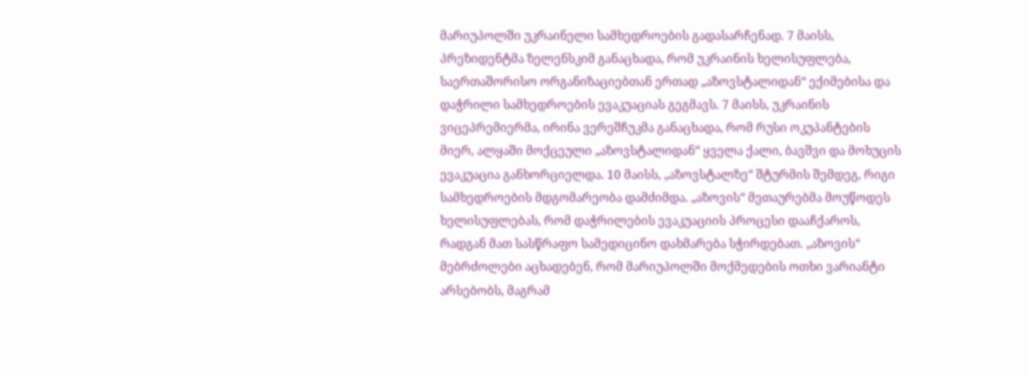მარიუპოლში უკრაინელი სამხედროების გადასარჩენად. 7 მაისს, პრეზიდენტმა ზელენსკიმ განაცხადა, რომ უკრაინის ხელისუფლება, საერთაშორისო ორგანიზაციებთან ერთად „აზოვსტალიდან“ ექიმებისა და დაჭრილი სამხედროების ევაკუაციას გეგმავს. 7 მაისს, უკრაინის ვიცეპრემიერმა, ირინა ვერეშჩუკმა განაცხადა, რომ რუსი ოკუპანტების მიერ, ალყაში მოქცეული „აზოვსტალიდან“ ყველა ქალი, ბავშვი და მოხუცის ევაკუაცია განხორციელდა. 10 მაისს, „აზოვსტალზე“ შტურმის შემდეგ, რიგი სამხედროების მდგომარეობა დამძიმდა. „აზოვის“ მეთაურებმა მოუწოდეს ხელისუფლებას, რომ დაჭრილების ევაკუაციის პროცესი დააჩქაროს, რადგან მათ სასწრაფო სამედიცინო დახმარება სჭირდებათ. „აზოვის“ მებრძოლები აცხადებენ, რომ მარიუპოლში მოქმედების ოთხი ვარიანტი არსებობს, მაგრამ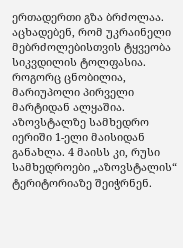ერთადერთი გზა ბრძოლაა. აცხადებენ, რომ უკრაინელი მებრძოლებისთვის ტყვეობა სიკვდილის ტოლფასია. როგორც ცნობილია, მარიუპოლი პირველი მარტიდან ალყაშია. აზოვსტალზე სამხედრო იერიში 1-ელი მაისიდან განახლა. 4 მაისს კი, რუსი სამხედროები „აზოვსტალის“ ტერიტორიაზე შეიჭრნენ.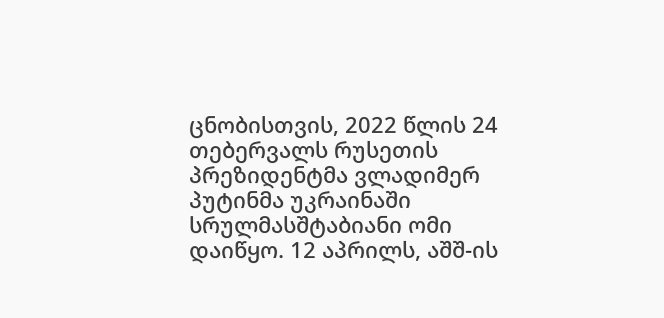ცნობისთვის, 2022 წლის 24 თებერვალს რუსეთის პრეზიდენტმა ვლადიმერ პუტინმა უკრაინაში სრულმასშტაბიანი ომი დაიწყო. 12 აპრილს, აშშ-ის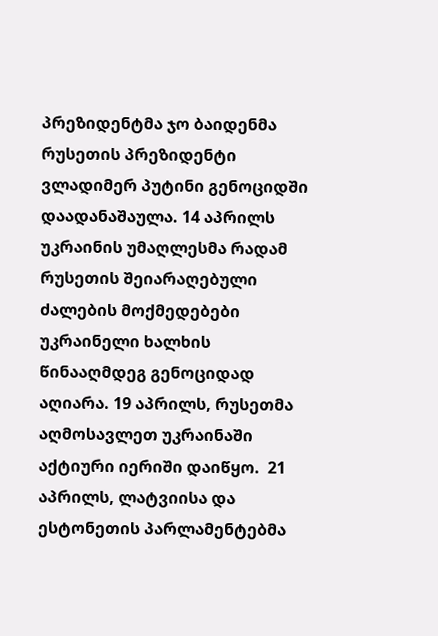პრეზიდენტმა ჯო ბაიდენმა რუსეთის პრეზიდენტი ვლადიმერ პუტინი გენოციდში დაადანაშაულა. 14 აპრილს უკრაინის უმაღლესმა რადამ რუსეთის შეიარაღებული ძალების მოქმედებები უკრაინელი ხალხის წინააღმდეგ გენოციდად აღიარა. 19 აპრილს, რუსეთმა აღმოსავლეთ უკრაინაში აქტიური იერიში დაიწყო.  21 აპრილს, ლატვიისა და ესტონეთის პარლამენტებმა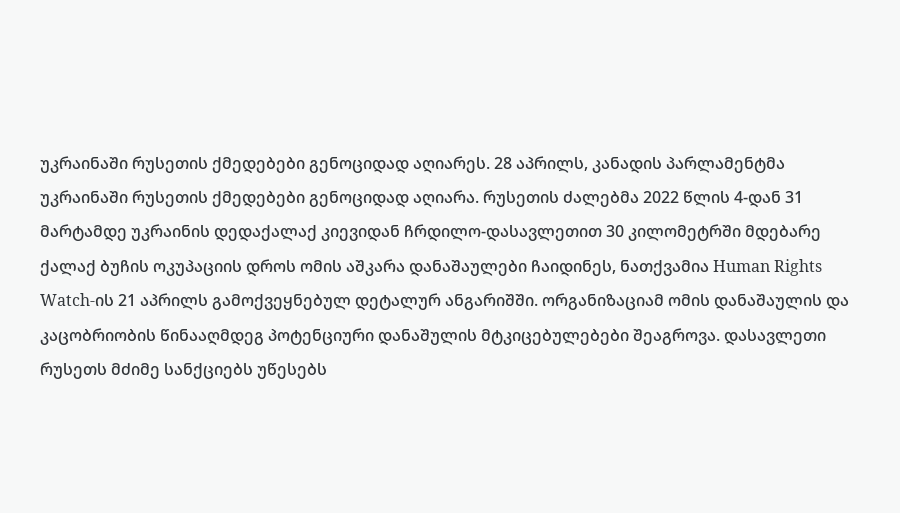უკრაინაში რუსეთის ქმედებები გენოციდად აღიარეს. 28 აპრილს, კანადის პარლამენტმა უკრაინაში რუსეთის ქმედებები გენოციდად აღიარა. რუსეთის ძალებმა 2022 წლის 4-დან 31 მარტამდე უკრაინის დედაქალაქ კიევიდან ჩრდილო-დასავლეთით 30 კილომეტრში მდებარე ქალაქ ბუჩის ოკუპაციის დროს ომის აშკარა დანაშაულები ჩაიდინეს, ნათქვამია Human Rights Watch-ის 21 აპრილს გამოქვეყნებულ დეტალურ ანგარიშში. ორგანიზაციამ ომის დანაშაულის და კაცობრიობის წინააღმდეგ პოტენციური დანაშულის მტკიცებულებები შეაგროვა. დასავლეთი რუსეთს მძიმე სანქციებს უწესებს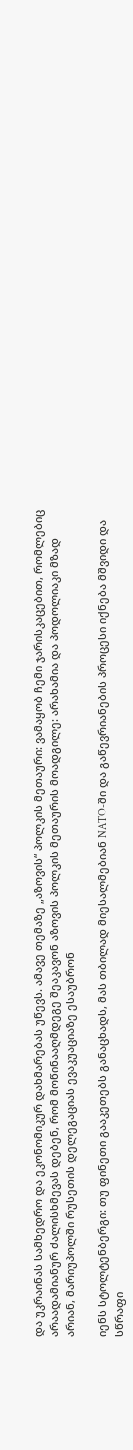და უკრაინას სამხედრო და ეკონომიკურ დახმარებას უწევს. ამავე თემაზე „აზოვის“ პოლკის მეთაური: ვამაყობ ჩემი ჯარისკაცებით, რომლებიც არაადამიანურ ძალისხმევას დებენ, რომ მოწინააღმდეგე შეაკავონ აზოვის პოლკის მეთაურის მოადგილე: არახამია და პოდოლიაკი მზად არიან, მარიუპოლში რუსეთის დელეგაციას ევაკუაციაზე ესაუბრონ

იენს სტოლტენბერგი: თუ ფინეთი გააკეთებს განაცხადს, მას თბილად მიესალმებიან NATO-ში და გაწევრიანების პროცესი იქნება მშვიდი და სწრაფი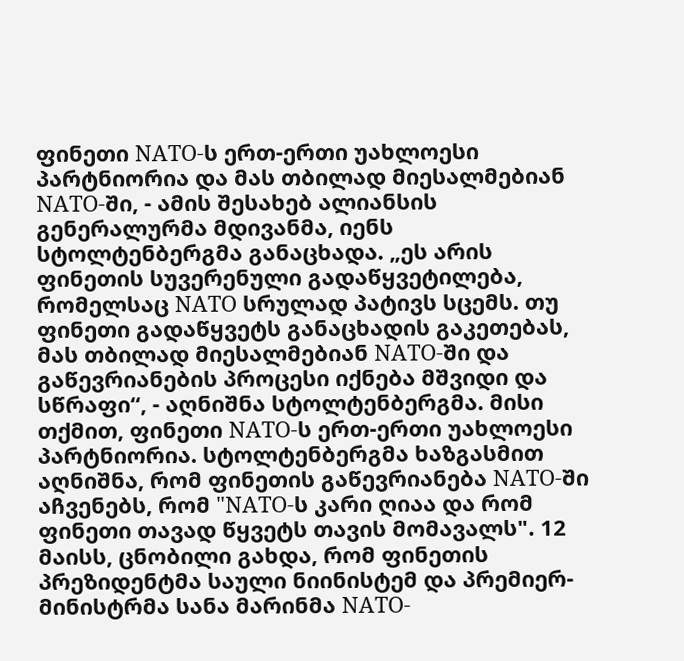ფინეთი NATO-ს ერთ-ერთი უახლოესი პარტნიორია და მას თბილად მიესალმებიან NATO-ში, - ამის შესახებ ალიანსის გენერალურმა მდივანმა, იენს სტოლტენბერგმა განაცხადა. „ეს არის ფინეთის სუვერენული გადაწყვეტილება, რომელსაც NATO სრულად პატივს სცემს. თუ ფინეთი გადაწყვეტს განაცხადის გაკეთებას, მას თბილად მიესალმებიან NATO-ში და გაწევრიანების პროცესი იქნება მშვიდი და სწრაფი“, - აღნიშნა სტოლტენბერგმა. მისი თქმით, ფინეთი NATO-ს ერთ-ერთი უახლოესი პარტნიორია. სტოლტენბერგმა ხაზგასმით აღნიშნა, რომ ფინეთის გაწევრიანება NATO-ში აჩვენებს, რომ "NATO-ს კარი ღიაა და რომ ფინეთი თავად წყვეტს თავის მომავალს". 12 მაისს, ცნობილი გახდა, რომ ფინეთის პრეზიდენტმა საული ნიინისტემ და პრემიერ-მინისტრმა სანა მარინმა NATO-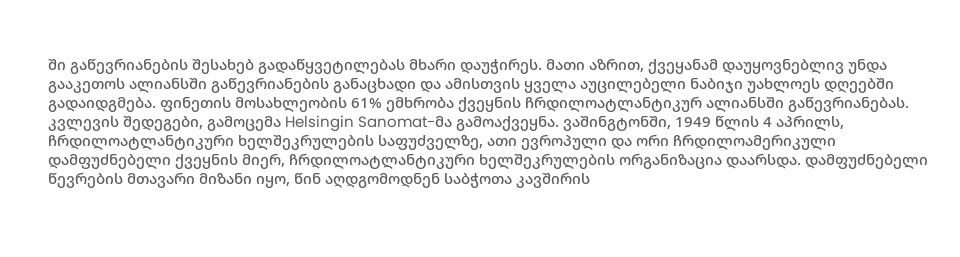ში გაწევრიანების შესახებ გადაწყვეტილებას მხარი დაუჭირეს. მათი აზრით, ქვეყანამ დაუყოვნებლივ უნდა გააკეთოს ალიანსში გაწევრიანების განაცხადი და ამისთვის ყველა აუცილებელი ნაბიჯი უახლოეს დღეებში გადაიდგმება. ფინეთის მოსახლეობის 61% ემხრობა ქვეყნის ჩრდილოატლანტიკურ ალიანსში გაწევრიანებას. კვლევის შედეგები, გამოცემა Helsingin Sanomat-მა გამოაქვეყნა. ვაშინგტონში, 1949 წლის 4 აპრილს, ჩრდილოატლანტიკური ხელშეკრულების საფუძველზე, ათი ევროპული და ორი ჩრდილოამერიკული დამფუძნებელი ქვეყნის მიერ, ჩრდილოატლანტიკური ხელშეკრულების ორგანიზაცია დაარსდა. დამფუძნებელი წევრების მთავარი მიზანი იყო, წინ აღდგომოდნენ საბჭოთა კავშირის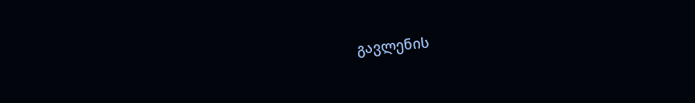გავლენის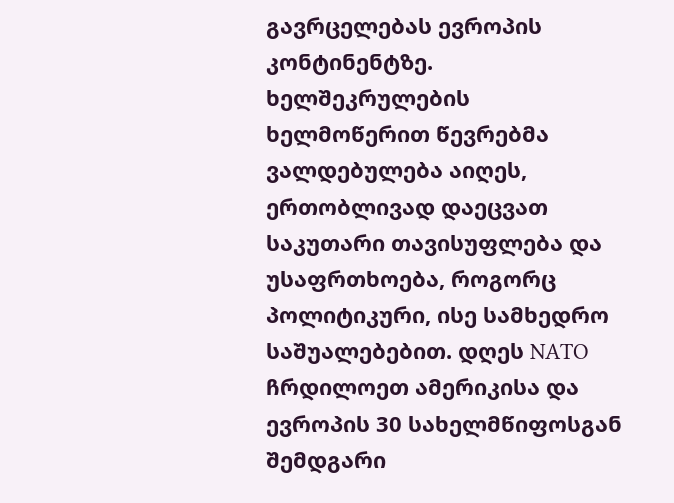გავრცელებას ევროპის კონტინენტზე. ხელშეკრულების ხელმოწერით წევრებმა ვალდებულება აიღეს, ერთობლივად დაეცვათ საკუთარი თავისუფლება და უსაფრთხოება, როგორც პოლიტიკური, ისე სამხედრო საშუალებებით. დღეს NATO ჩრდილოეთ ამერიკისა და ევროპის 30 სახელმწიფოსგან შემდგარი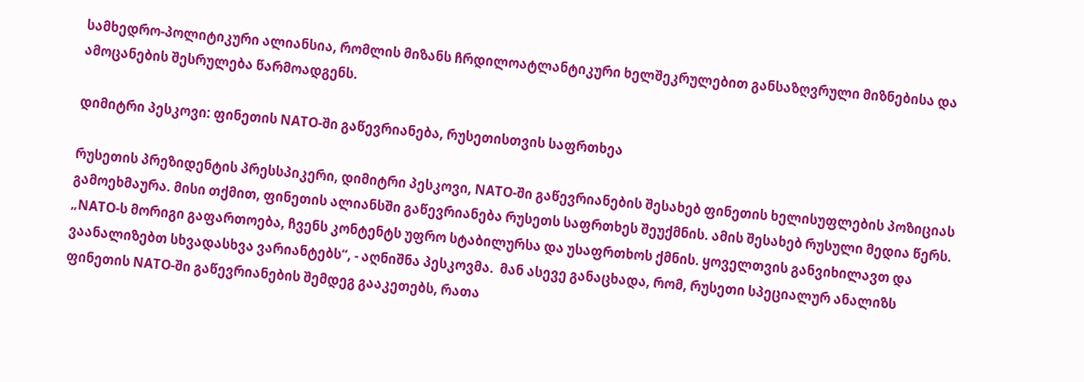სამხედრო-პოლიტიკური ალიანსია, რომლის მიზანს ჩრდილოატლანტიკური ხელშეკრულებით განსაზღვრული მიზნებისა და ამოცანების შესრულება წარმოადგენს.

დიმიტრი პესკოვი: ფინეთის NATO-ში გაწევრიანება, რუსეთისთვის საფრთხეა

რუსეთის პრეზიდენტის პრესსპიკერი, დიმიტრი პესკოვი, NATO-ში გაწევრიანების შესახებ ფინეთის ხელისუფლების პოზიციას გამოეხმაურა. მისი თქმით, ფინეთის ალიანსში გაწევრიანება რუსეთს საფრთხეს შეუქმნის. ამის შესახებ რუსული მედია წერს.  „NATO-ს მორიგი გაფართოება, ჩვენს კონტენტს უფრო სტაბილურსა და უსაფრთხოს ქმნის. ყოველთვის განვიხილავთ და ვაანალიზებთ სხვადასხვა ვარიანტებს“, - აღნიშნა პესკოვმა.  მან ასევე განაცხადა, რომ, რუსეთი სპეციალურ ანალიზს ფინეთის NATO-ში გაწევრიანების შემდეგ გააკეთებს, რათა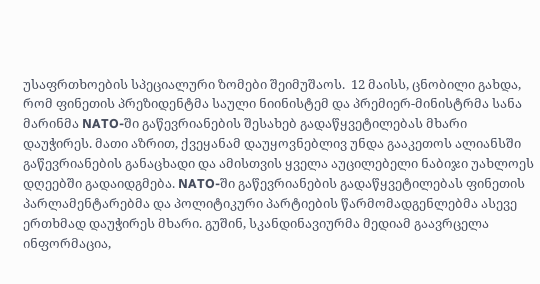უსაფრთხოების სპეციალური ზომები შეიმუშაოს.  12 მაისს, ცნობილი გახდა, რომ ფინეთის პრეზიდენტმა საული ნიინისტემ და პრემიერ-მინისტრმა სანა მარინმა NATO-ში გაწევრიანების შესახებ გადაწყვეტილებას მხარი დაუჭირეს. მათი აზრით, ქვეყანამ დაუყოვნებლივ უნდა გააკეთოს ალიანსში გაწევრიანების განაცხადი და ამისთვის ყველა აუცილებელი ნაბიჯი უახლოეს დღეებში გადაიდგმება. NATO-ში გაწევრიანების გადაწყვეტილებას ფინეთის პარლამენტარებმა და პოლიტიკური პარტიების წარმომადგენლებმა ასევე ერთხმად დაუჭირეს მხარი. გუშინ, სკანდინავიურმა მედიამ გაავრცელა ინფორმაცია,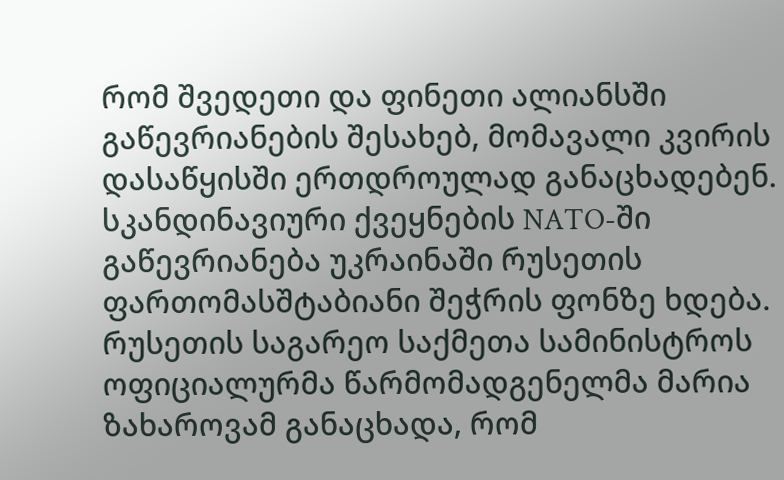რომ შვედეთი და ფინეთი ალიანსში გაწევრიანების შესახებ, მომავალი კვირის დასაწყისში ერთდროულად განაცხადებენ. სკანდინავიური ქვეყნების NATO-ში გაწევრიანება უკრაინაში რუსეთის ფართომასშტაბიანი შეჭრის ფონზე ხდება. რუსეთის საგარეო საქმეთა სამინისტროს ოფიციალურმა წარმომადგენელმა მარია ზახაროვამ განაცხადა, რომ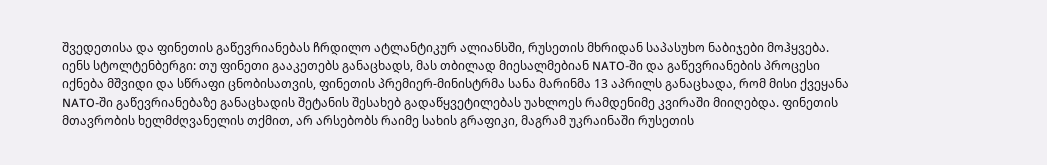შვედეთისა და ფინეთის გაწევრიანებას ჩრდილო ატლანტიკურ ალიანსში, რუსეთის მხრიდან საპასუხო ნაბიჯები მოჰყვება. იენს სტოლტენბერგი: თუ ფინეთი გააკეთებს განაცხადს, მას თბილად მიესალმებიან NATO-ში და გაწევრიანების პროცესი იქნება მშვიდი და სწრაფი ცნობისათვის, ფინეთის პრემიერ-მინისტრმა სანა მარინმა 13 აპრილს განაცხადა, რომ მისი ქვეყანა NATO-ში გაწევრიანებაზე განაცხადის შეტანის შესახებ გადაწყვეტილებას უახლოეს რამდენიმე კვირაში მიიღებდა. ფინეთის მთავრობის ხელმძღვანელის თქმით, არ არსებობს რაიმე სახის გრაფიკი, მაგრამ უკრაინაში რუსეთის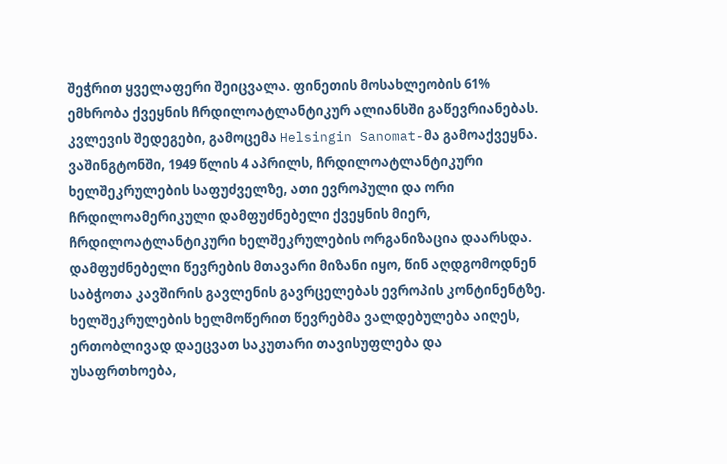შეჭრით ყველაფერი შეიცვალა. ფინეთის მოსახლეობის 61% ემხრობა ქვეყნის ჩრდილოატლანტიკურ ალიანსში გაწევრიანებას. კვლევის შედეგები, გამოცემა Helsingin Sanomat-მა გამოაქვეყნა. ვაშინგტონში, 1949 წლის 4 აპრილს, ჩრდილოატლანტიკური ხელშეკრულების საფუძველზე, ათი ევროპული და ორი ჩრდილოამერიკული დამფუძნებელი ქვეყნის მიერ, ჩრდილოატლანტიკური ხელშეკრულების ორგანიზაცია დაარსდა. დამფუძნებელი წევრების მთავარი მიზანი იყო, წინ აღდგომოდნენ საბჭოთა კავშირის გავლენის გავრცელებას ევროპის კონტინენტზე. ხელშეკრულების ხელმოწერით წევრებმა ვალდებულება აიღეს, ერთობლივად დაეცვათ საკუთარი თავისუფლება და უსაფრთხოება,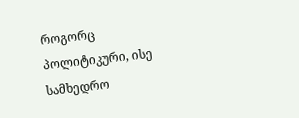როგორც პოლიტიკური, ისე სამხედრო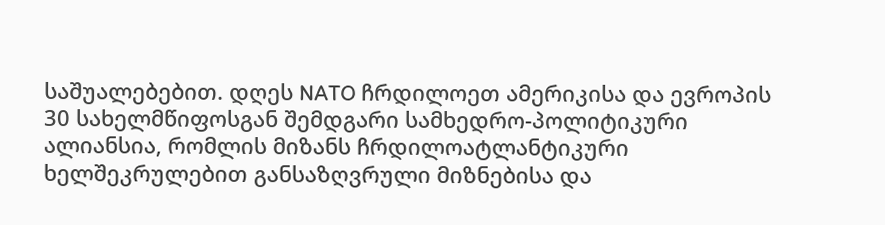საშუალებებით. დღეს NATO ჩრდილოეთ ამერიკისა და ევროპის 30 სახელმწიფოსგან შემდგარი სამხედრო-პოლიტიკური ალიანსია, რომლის მიზანს ჩრდილოატლანტიკური ხელშეკრულებით განსაზღვრული მიზნებისა და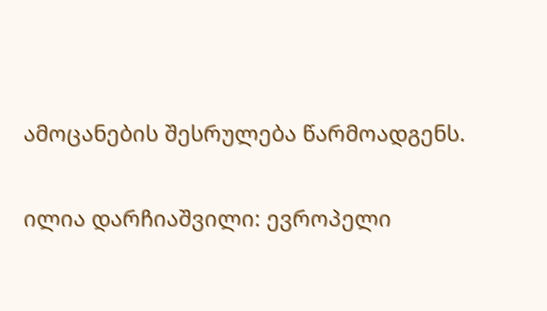ამოცანების შესრულება წარმოადგენს.

ილია დარჩიაშვილი: ევროპელი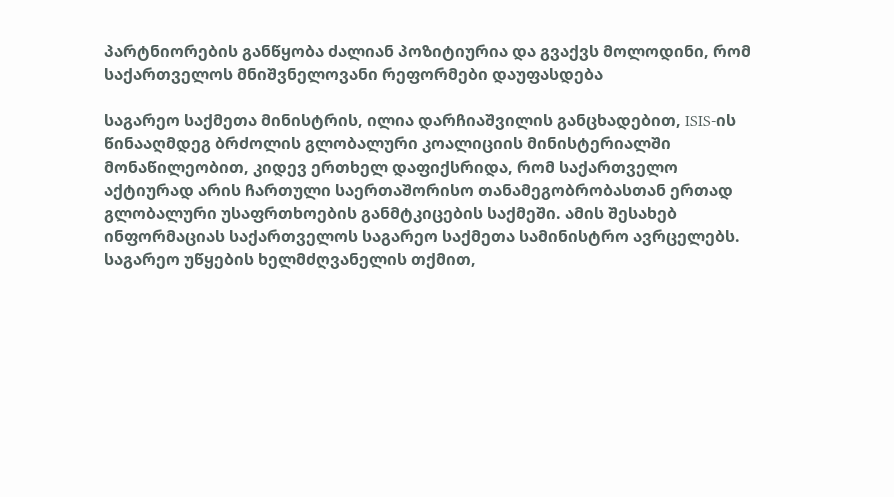პარტნიორების განწყობა ძალიან პოზიტიურია და გვაქვს მოლოდინი, რომ საქართველოს მნიშვნელოვანი რეფორმები დაუფასდება

საგარეო საქმეთა მინისტრის, ილია დარჩიაშვილის განცხადებით, ISIS-ის წინააღმდეგ ბრძოლის გლობალური კოალიციის მინისტერიალში მონაწილეობით, კიდევ ერთხელ დაფიქსრიდა, რომ საქართველო აქტიურად არის ჩართული საერთაშორისო თანამეგობრობასთან ერთად გლობალური უსაფრთხოების განმტკიცების საქმეში. ამის შესახებ ინფორმაციას საქართველოს საგარეო საქმეთა სამინისტრო ავრცელებს. საგარეო უწყების ხელმძღვანელის თქმით,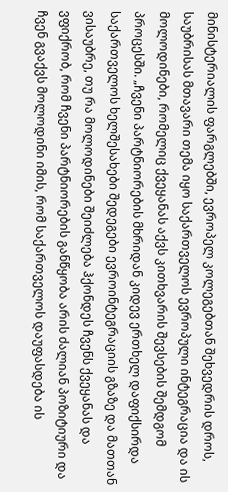მინისტერიალის ფარგლებში, ევროპელ კოლეგებთან შეხვედრის დროს, საუბრისას მთავარი თემა იყო საქართველოს ევროპული ინტეგრაცია და ის მოლოდინები, რომელიც ქვეყანას აქვს კითხვარის შევსების შემდგომ პროცესში. „ჩვენი პარტნიორების მხრიდან კიდევ ერთხელ დაფიქსირდა საქართველოს ხელშესახები შედეგები ევროინტეგრაციის გზაზე და მათთან ვისაუბრე, თუ რა მოლოდინები შეიძლება ჰქონდეს ჩვენს ქვეყანას და ვფიქრობ, რომ ჩვენი პარტნიორების განწყობა არის ძალიან პოზიტიური და ჩვენ გვაქვს მოლოდინი იმის, რომ საქართველოს დაუფასდება ის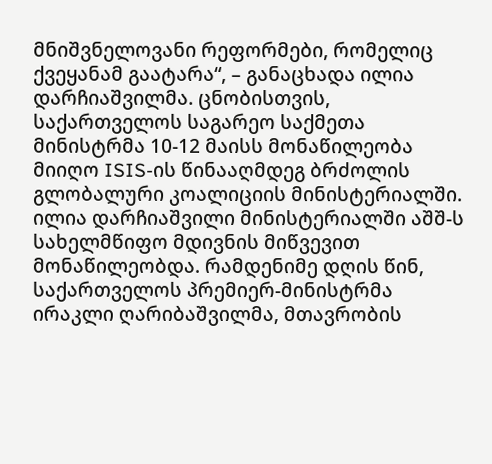მნიშვნელოვანი რეფორმები, რომელიც ქვეყანამ გაატარა“, – განაცხადა ილია დარჩიაშვილმა. ცნობისთვის, საქართველოს საგარეო საქმეთა მინისტრმა 10-12 მაისს მონაწილეობა მიიღო ISIS-ის წინააღმდეგ ბრძოლის გლობალური კოალიციის მინისტერიალში. ილია დარჩიაშვილი მინისტერიალში აშშ-ს სახელმწიფო მდივნის მიწვევით მონაწილეობდა. რამდენიმე დღის წინ, საქართველოს პრემიერ-მინისტრმა ირაკლი ღარიბაშვილმა, მთავრობის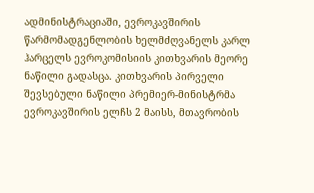ადმინისტრაციაში, ევროკავშირის წარმომადგენლობის ხელმძღვანელს კარლ ჰარცელს ევროკომისიის კითხვარის მეორე ნაწილი გადასცა. კითხვარის პირველი შევსებული ნაწილი პრემიერ-მინისტრმა ევროკავშირის ელჩს 2 მაისს, მთავრობის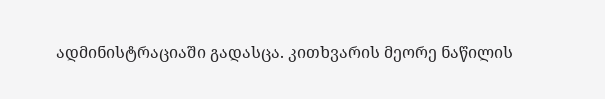ადმინისტრაციაში გადასცა. კითხვარის მეორე ნაწილის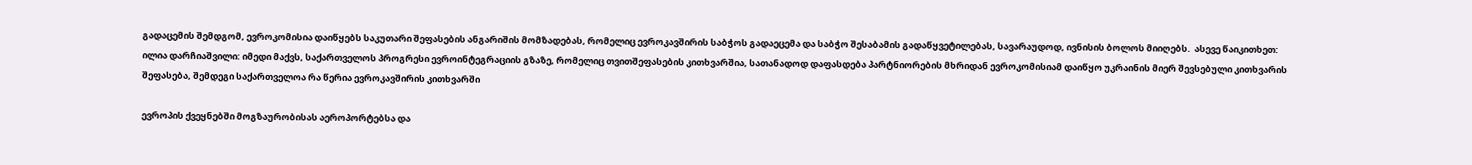გადაცემის შემდგომ, ევროკომისია დაიწყებს საკუთარი შეფასების ანგარიშის მომზადებას, რომელიც ევროკავშირის საბჭოს გადაეცემა და საბჭო შესაბამის გადაწყვეტილებას, სავარაუდოდ, ივნისის ბოლოს მიიღებს.  ასევე წაიკითხეთ: ილია დარჩიაშვილი: იმედი მაქვს, საქართველოს პროგრესი ევროინტეგრაციის გზაზე, რომელიც თვითშეფასების კითხვარშია, სათანადოდ დაფასდება პარტნიორების მხრიდან ევროკომისიამ დაიწყო უკრაინის მიერ შევსებული კითხვარის შეფასება, შემდეგი საქართველოა რა წერია ევროკავშირის კითხვარში

ევროპის ქვეყნებში მოგზაურობისას აეროპორტებსა და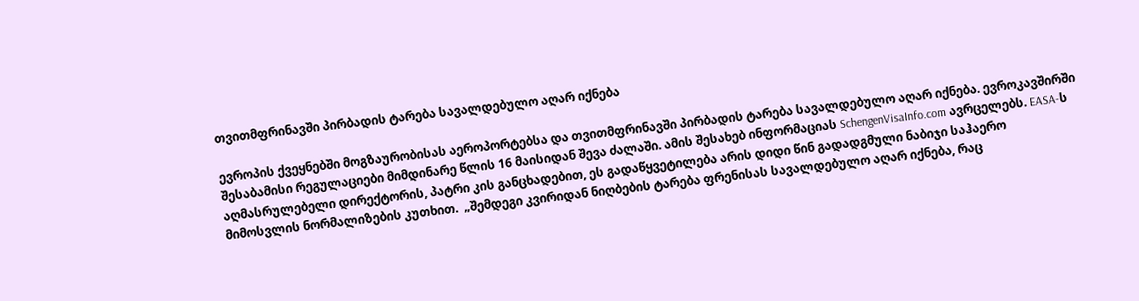თვითმფრინავში პირბადის ტარება სავალდებულო აღარ იქნება

ევროპის ქვეყნებში მოგზაურობისას აეროპორტებსა და თვითმფრინავში პირბადის ტარება სავალდებულო აღარ იქნება. ევროკავშირში შესაბამისი რეგულაციები მიმდინარე წლის 16 მაისიდან შევა ძალაში. ამის შესახებ ინფორმაციას SchengenVisaInfo.com ავრცელებს. EASA-ს აღმასრულებელი დირექტორის, პატრი კის განცხადებით, ეს გადაწყვეტილება არის დიდი წინ გადადგმული ნაბიჯი საჰაერო მიმოსვლის ნორმალიზების კუთხით.  „შემდეგი კვირიდან ნიღბების ტარება ფრენისას სავალდებულო აღარ იქნება, რაც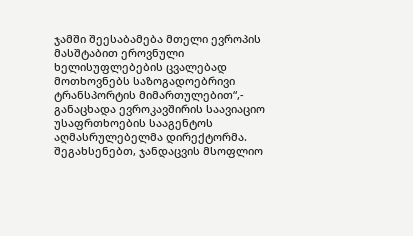ჯამში შეესაბამება მთელი ევროპის მასშტაბით ეროვნული ხელისუფლებების ცვალებად მოთხოვნებს საზოგადოებრივი ტრანსპორტის მიმართულებით“,- განაცხადა ევროკავშირის საავიაციო უსაფრთხოების სააგენტოს აღმასრულებელმა დირექტორმა.  შეგახსენებთ, ჯანდაცვის მსოფლიო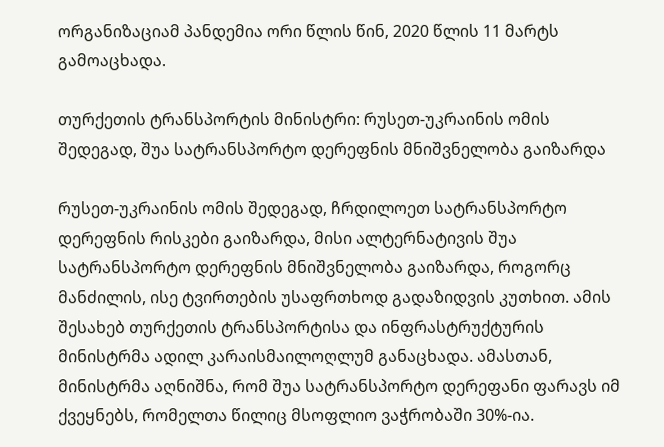ორგანიზაციამ პანდემია ორი წლის წინ, 2020 წლის 11 მარტს გამოაცხადა.

თურქეთის ტრანსპორტის მინისტრი: რუსეთ-უკრაინის ომის შედეგად, შუა სატრანსპორტო დერეფნის მნიშვნელობა გაიზარდა

რუსეთ-უკრაინის ომის შედეგად, ჩრდილოეთ სატრანსპორტო დერეფნის რისკები გაიზარდა, მისი ალტერნატივის შუა სატრანსპორტო დერეფნის მნიშვნელობა გაიზარდა, როგორც მანძილის, ისე ტვირთების უსაფრთხოდ გადაზიდვის კუთხით. ამის შესახებ თურქეთის ტრანსპორტისა და ინფრასტრუქტურის მინისტრმა ადილ კარაისმაილოღლუმ განაცხადა. ამასთან, მინისტრმა აღნიშნა, რომ შუა სატრანსპორტო დერეფანი ფარავს იმ ქვეყნებს, რომელთა წილიც მსოფლიო ვაჭრობაში 30%-ია.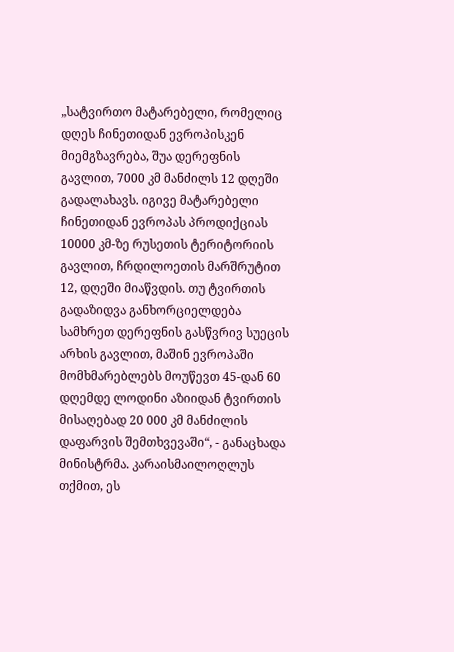„სატვირთო მატარებელი, რომელიც დღეს ჩინეთიდან ევროპისკენ მიემგზავრება, შუა დერეფნის გავლით, 7000 კმ მანძილს 12 დღეში გადალახავს. იგივე მატარებელი ჩინეთიდან ევროპას პროდიქციას 10000 კმ-ზე რუსეთის ტერიტორიის გავლით, ჩრდილოეთის მარშრუტით 12, დღეში მიაწვდის. თუ ტვირთის გადაზიდვა განხორციელდება სამხრეთ დერეფნის გასწვრივ სუეცის არხის გავლით, მაშინ ევროპაში მომხმარებლებს მოუწევთ 45-დან 60 დღემდე ლოდინი აზიიდან ტვირთის მისაღებად 20 000 კმ მანძილის დაფარვის შემთხვევაში“, - განაცხადა მინისტრმა. კარაისმაილოღლუს თქმით, ეს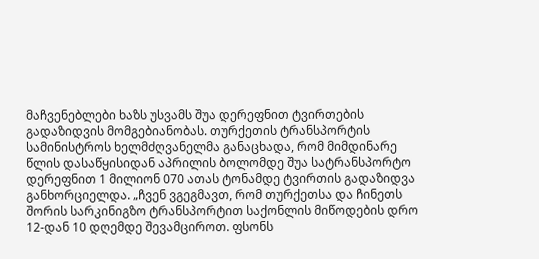მაჩვენებლები ხაზს უსვამს შუა დერეფნით ტვირთების გადაზიდვის მომგებიანობას. თურქეთის ტრანსპორტის სამინისტროს ხელმძღვანელმა განაცხადა, რომ მიმდინარე წლის დასაწყისიდან აპრილის ბოლომდე შუა სატრანსპორტო დერეფნით 1 მილიონ 070 ათას ტონამდე ტვირთის გადაზიდვა განხორციელდა. „ჩვენ ვგეგმავთ, რომ თურქეთსა და ჩინეთს შორის სარკინიგზო ტრანსპორტით საქონლის მიწოდების დრო 12-დან 10 დღემდე შევამციროთ. ფსონს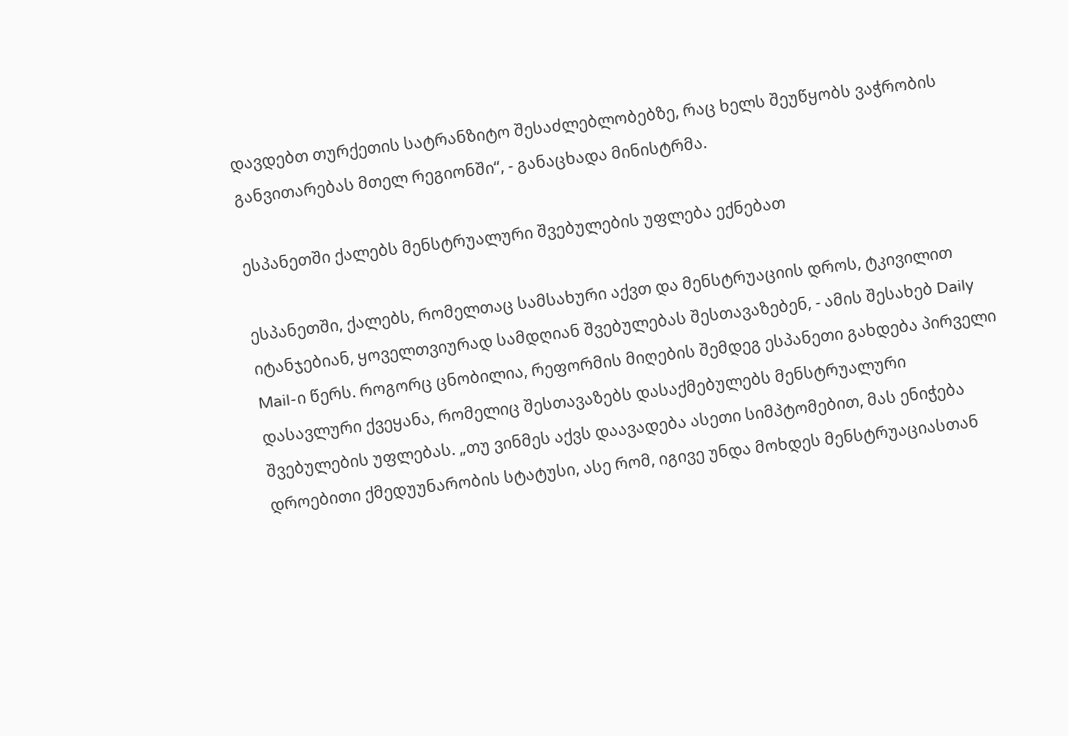დავდებთ თურქეთის სატრანზიტო შესაძლებლობებზე, რაც ხელს შეუწყობს ვაჭრობის განვითარებას მთელ რეგიონში“, - განაცხადა მინისტრმა.

ესპანეთში ქალებს მენსტრუალური შვებულების უფლება ექნებათ

ესპანეთში, ქალებს, რომელთაც სამსახური აქვთ და მენსტრუაციის დროს, ტკივილით იტანჯებიან, ყოველთვიურად სამდღიან შვებულებას შესთავაზებენ, - ამის შესახებ Daily Mail-ი წერს. როგორც ცნობილია, რეფორმის მიღების შემდეგ ესპანეთი გახდება პირველი დასავლური ქვეყანა, რომელიც შესთავაზებს დასაქმებულებს მენსტრუალური შვებულების უფლებას. „თუ ვინმეს აქვს დაავადება ასეთი სიმპტომებით, მას ენიჭება დროებითი ქმედუუნარობის სტატუსი, ასე რომ, იგივე უნდა მოხდეს მენსტრუაციასთან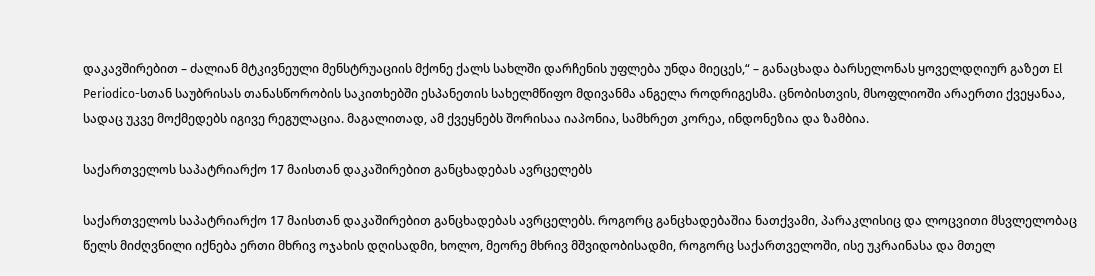დაკავშირებით – ძალიან მტკივნეული მენსტრუაციის მქონე ქალს სახლში დარჩენის უფლება უნდა მიეცეს,“ – განაცხადა ბარსელონას ყოველდღიურ გაზეთ El Periodico-სთან საუბრისას თანასწორობის საკითხებში ესპანეთის სახელმწიფო მდივანმა ანგელა როდრიგესმა. ცნობისთვის, მსოფლიოში არაერთი ქვეყანაა, სადაც უკვე მოქმედებს იგივე რეგულაცია. მაგალითად, ამ ქვეყნებს შორისაა იაპონია, სამხრეთ კორეა, ინდონეზია და ზამბია.

საქართველოს საპატრიარქო 17 მაისთან დაკაშირებით განცხადებას ავრცელებს

საქართველოს საპატრიარქო 17 მაისთან დაკაშირებით განცხადებას ავრცელებს. როგორც განცხადებაშია ნათქვამი, პარაკლისიც და ლოცვითი მსვლელობაც წელს მიძღვნილი იქნება ერთი მხრივ ოჯახის დღისადმი, ხოლო, მეორე მხრივ მშვიდობისადმი, როგორც საქართველოში, ისე უკრაინასა და მთელ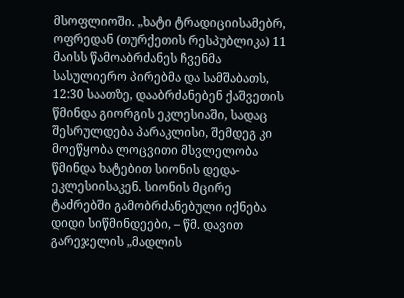მსოფლიოში. „ხატი ტრადიციისამებრ, ოფრედან (თურქეთის რესპუბლიკა) 11 მაისს წამოაბრძანეს ჩვენმა სასულიერო პირებმა და სამშაბათს, 12:30 საათზე, დააბრძანებენ ქაშვეთის წმინდა გიორგის ეკლესიაში, სადაც შესრულდება პარაკლისი, შემდეგ კი მოეწყობა ლოცვითი მსვლელობა წმინდა ხატებით სიონის დედა-ეკლესიისაკენ. სიონის მცირე ტაძრებში გამობრძანებული იქნება დიდი სიწმინდეები, – წმ. დავით გარეჯელის „მადლის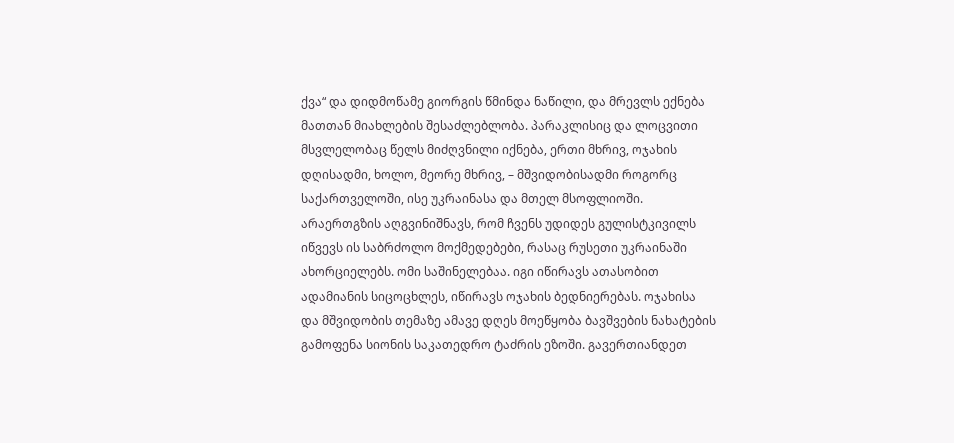ქვა“ და დიდმოწამე გიორგის წმინდა ნაწილი, და მრევლს ექნება მათთან მიახლების შესაძლებლობა. პარაკლისიც და ლოცვითი მსვლელობაც წელს მიძღვნილი იქნება, ერთი მხრივ, ოჯახის დღისადმი, ხოლო, მეორე მხრივ, – მშვიდობისადმი როგორც საქართველოში, ისე უკრაინასა და მთელ მსოფლიოში. არაერთგზის აღგვინიშნავს, რომ ჩვენს უდიდეს გულისტკივილს იწვევს ის საბრძოლო მოქმედებები, რასაც რუსეთი უკრაინაში ახორციელებს. ომი საშინელებაა. იგი იწირავს ათასობით ადამიანის სიცოცხლეს, იწირავს ოჯახის ბედნიერებას. ოჯახისა და მშვიდობის თემაზე ამავე დღეს მოეწყობა ბავშვების ნახატების გამოფენა სიონის საკათედრო ტაძრის ეზოში. გავერთიანდეთ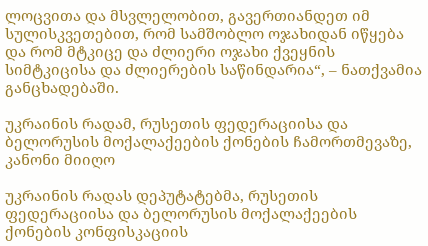ლოცვითა და მსვლელობით, გავერთიანდეთ იმ სულისკვეთებით, რომ სამშობლო ოჯახიდან იწყება და რომ მტკიცე და ძლიერი ოჯახი ქვეყნის სიმტკიცისა და ძლიერების საწინდარია“, – ნათქვამია განცხადებაში.

უკრაინის რადამ, რუსეთის ფედერაციისა და ბელორუსის მოქალაქეების ქონების ჩამორთმევაზე, კანონი მიიღო

უკრაინის რადას დეპუტატებმა, რუსეთის ფედერაციისა და ბელორუსის მოქალაქეების ქონების კონფისკაციის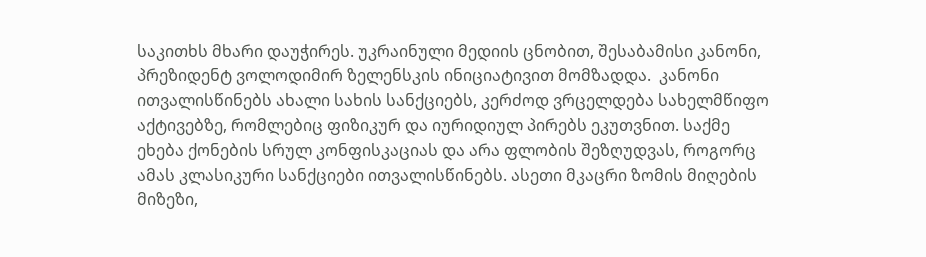საკითხს მხარი დაუჭირეს. უკრაინული მედიის ცნობით, შესაბამისი კანონი, პრეზიდენტ ვოლოდიმირ ზელენსკის ინიციატივით მომზადდა.  კანონი ითვალისწინებს ახალი სახის სანქციებს, კერძოდ ვრცელდება სახელმწიფო აქტივებზე, რომლებიც ფიზიკურ და იურიდიულ პირებს ეკუთვნით. საქმე ეხება ქონების სრულ კონფისკაციას და არა ფლობის შეზღუდვას, როგორც ამას კლასიკური სანქციები ითვალისწინებს. ასეთი მკაცრი ზომის მიღების მიზეზი,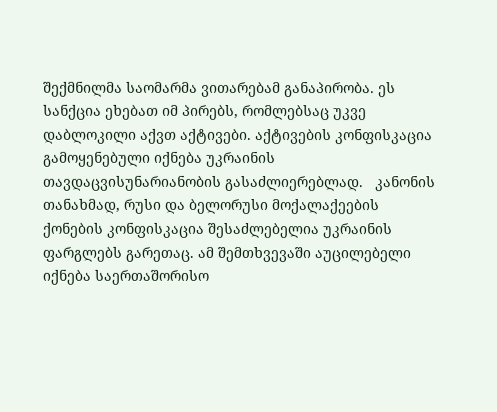შექმნილმა საომარმა ვითარებამ განაპირობა. ეს სანქცია ეხებათ იმ პირებს, რომლებსაც უკვე დაბლოკილი აქვთ აქტივები. აქტივების კონფისკაცია გამოყენებული იქნება უკრაინის თავდაცვისუნარიანობის გასაძლიერებლად.   კანონის თანახმად, რუსი და ბელორუსი მოქალაქეების ქონების კონფისკაცია შესაძლებელია უკრაინის ფარგლებს გარეთაც. ამ შემთხვევაში აუცილებელი იქნება საერთაშორისო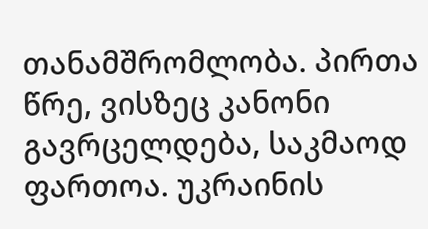თანამშრომლობა. პირთა წრე, ვისზეც კანონი გავრცელდება, საკმაოდ ფართოა. უკრაინის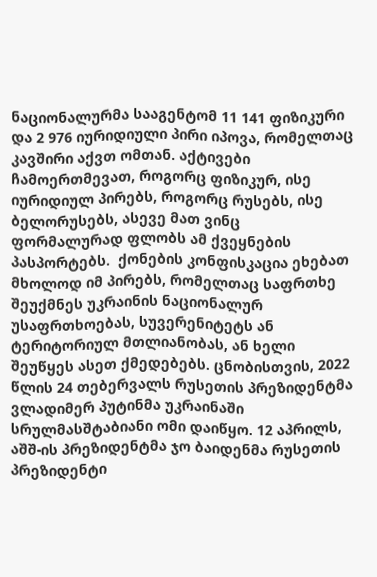ნაციონალურმა სააგენტომ 11 141 ფიზიკური და 2 976 იურიდიული პირი იპოვა, რომელთაც კავშირი აქვთ ომთან. აქტივები ჩამოერთმევათ, როგორც ფიზიკურ, ისე იურიდიულ პირებს, როგორც რუსებს, ისე ბელორუსებს, ასევე მათ ვინც ფორმალურად ფლობს ამ ქვეყნების პასპორტებს.  ქონების კონფისკაცია ეხებათ მხოლოდ იმ პირებს, რომელთაც საფრთხე შეუქმნეს უკრაინის ნაციონალურ უსაფრთხოებას, სუვერენიტეტს ან ტერიტორიულ მთლიანობას, ან ხელი შეუწყეს ასეთ ქმედებებს. ცნობისთვის, 2022 წლის 24 თებერვალს რუსეთის პრეზიდენტმა ვლადიმერ პუტინმა უკრაინაში სრულმასშტაბიანი ომი დაიწყო. 12 აპრილს, აშშ-ის პრეზიდენტმა ჯო ბაიდენმა რუსეთის პრეზიდენტი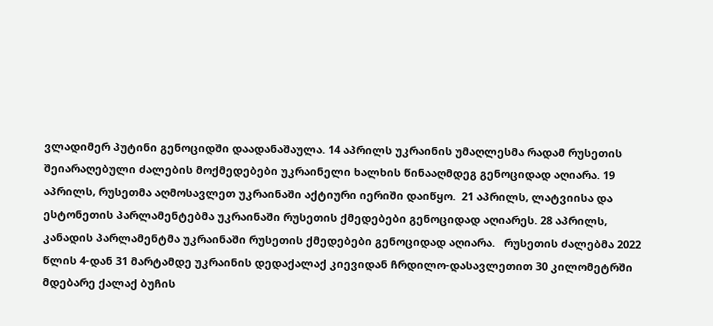ვლადიმერ პუტინი გენოციდში დაადანაშაულა. 14 აპრილს უკრაინის უმაღლესმა რადამ რუსეთის შეიარაღებული ძალების მოქმედებები უკრაინელი ხალხის წინააღმდეგ გენოციდად აღიარა. 19 აპრილს, რუსეთმა აღმოსავლეთ უკრაინაში აქტიური იერიში დაიწყო.  21 აპრილს, ლატვიისა და ესტონეთის პარლამენტებმა უკრაინაში რუსეთის ქმედებები გენოციდად აღიარეს. 28 აპრილს, კანადის პარლამენტმა უკრაინაში რუსეთის ქმედებები გენოციდად აღიარა.   რუსეთის ძალებმა 2022 წლის 4-დან 31 მარტამდე უკრაინის დედაქალაქ კიევიდან ჩრდილო-დასავლეთით 30 კილომეტრში მდებარე ქალაქ ბუჩის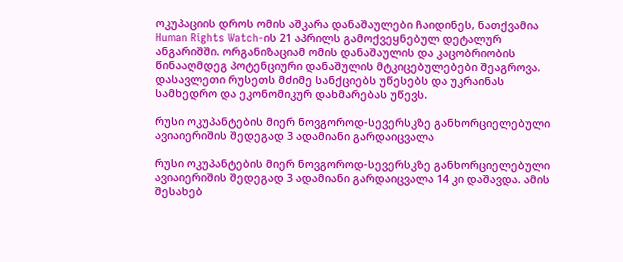ოკუპაციის დროს ომის აშკარა დანაშაულები ჩაიდინეს, ნათქვამია Human Rights Watch-ის 21 აპრილს გამოქვეყნებულ დეტალურ ანგარიშში. ორგანიზაციამ ომის დანაშაულის და კაცობრიობის წინააღმდეგ პოტენციური დანაშულის მტკიცებულებები შეაგროვა. დასავლეთი რუსეთს მძიმე სანქციებს უწესებს და უკრაინას სამხედრო და ეკონომიკურ დახმარებას უწევს.

რუსი ოკუპანტების მიერ ნოვგოროდ-სევერსკზე განხორციელებული ავიაიერიშის შედეგად 3 ადამიანი გარდაიცვალა

რუსი ოკუპანტების მიერ ნოვგოროდ-სევერსკზე განხორციელებული ავიაიერიშის შედეგად 3 ადამიანი გარდაიცვალა 14 კი დაშავდა. ამის შესახებ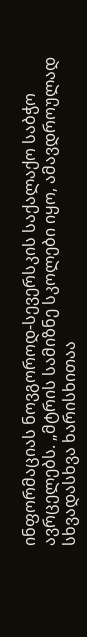ინფორმაციას ნოვგოროდ-სევერსკის საქალაქო საბჭო ავრცელებს. „მტრის სამიზნე სკოლები იყო, ამავდროულად სხვადასხვა ხარისხითაა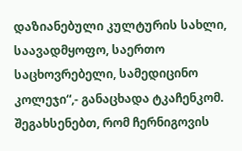დაზიანებული კულტურის სახლი, საავადმყოფო, საერთო საცხოვრებელი, სამედიცინო კოლეჯი“,- განაცხადა ტკაჩენკომ. შეგახსენებთ, რომ ჩერნიგოვის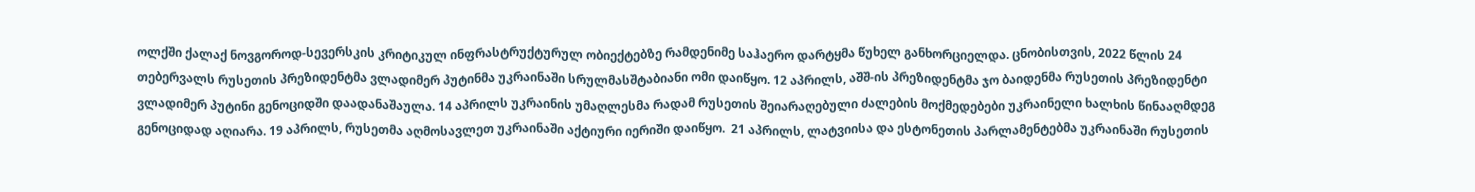ოლქში ქალაქ ნოვგოროდ-სევერსკის კრიტიკულ ინფრასტრუქტურულ ობიექტებზე რამდენიმე საჰაერო დარტყმა წუხელ განხორციელდა. ცნობისთვის, 2022 წლის 24 თებერვალს რუსეთის პრეზიდენტმა ვლადიმერ პუტინმა უკრაინაში სრულმასშტაბიანი ომი დაიწყო. 12 აპრილს, აშშ-ის პრეზიდენტმა ჯო ბაიდენმა რუსეთის პრეზიდენტი ვლადიმერ პუტინი გენოციდში დაადანაშაულა. 14 აპრილს უკრაინის უმაღლესმა რადამ რუსეთის შეიარაღებული ძალების მოქმედებები უკრაინელი ხალხის წინააღმდეგ გენოციდად აღიარა. 19 აპრილს, რუსეთმა აღმოსავლეთ უკრაინაში აქტიური იერიში დაიწყო.  21 აპრილს, ლატვიისა და ესტონეთის პარლამენტებმა უკრაინაში რუსეთის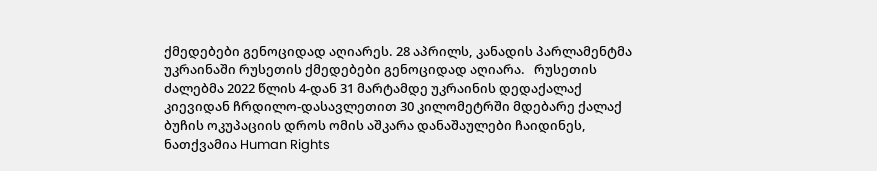ქმედებები გენოციდად აღიარეს. 28 აპრილს, კანადის პარლამენტმა უკრაინაში რუსეთის ქმედებები გენოციდად აღიარა.   რუსეთის ძალებმა 2022 წლის 4-დან 31 მარტამდე უკრაინის დედაქალაქ კიევიდან ჩრდილო-დასავლეთით 30 კილომეტრში მდებარე ქალაქ ბუჩის ოკუპაციის დროს ომის აშკარა დანაშაულები ჩაიდინეს, ნათქვამია Human Rights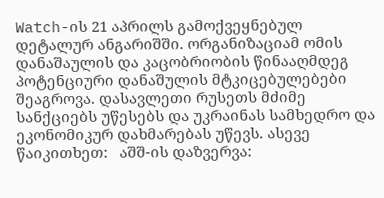Watch-ის 21 აპრილს გამოქვეყნებულ დეტალურ ანგარიშში. ორგანიზაციამ ომის დანაშაულის და კაცობრიობის წინააღმდეგ პოტენციური დანაშულის მტკიცებულებები შეაგროვა. დასავლეთი რუსეთს მძიმე სანქციებს უწესებს და უკრაინას სამხედრო და ეკონომიკურ დახმარებას უწევს. ასევე წაიკითხეთ:   აშშ-ის დაზვერვა: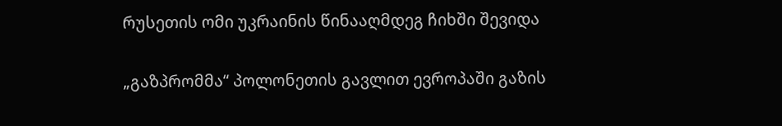რუსეთის ომი უკრაინის წინააღმდეგ ჩიხში შევიდა

„გაზპრომმა“ პოლონეთის გავლით ევროპაში გაზის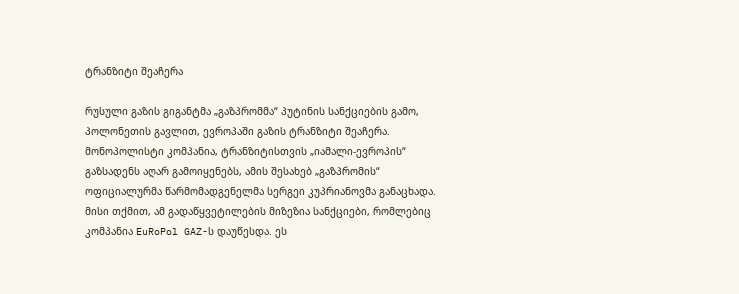ტრანზიტი შეაჩერა

რუსული გაზის გიგანტმა „გაზპრომმა“ პუტინის სანქციების გამო, პოლონეთის გავლით, ევროპაში გაზის ტრანზიტი შეაჩერა. მონოპოლისტი კომპანია, ტრანზიტისთვის „იამალი-ევროპის“ გაზსადენს აღარ გამოიყენებს, ამის შესახებ „გაზპრომის“ ოფიციალურმა წარმომადგენელმა სერგეი კუპრიანოვმა განაცხადა. მისი თქმით, ამ გადაწყვეტილების მიზეზია სანქციები, რომლებიც კომპანია EuRoPol GAZ-ს დაუწესდა. ეს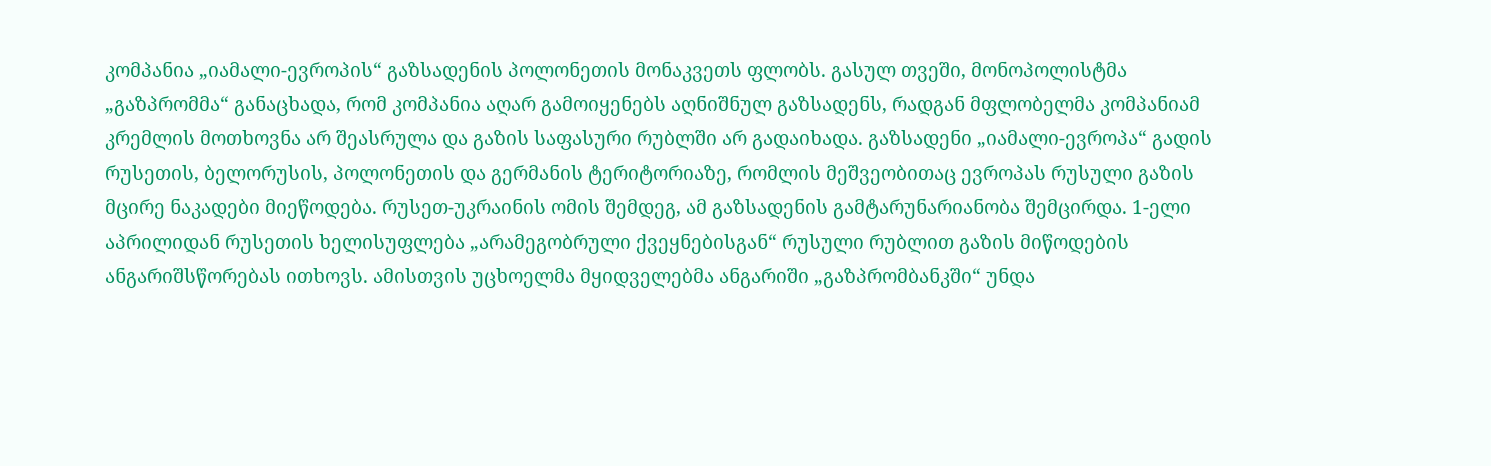კომპანია „იამალი-ევროპის“ გაზსადენის პოლონეთის მონაკვეთს ფლობს. გასულ თვეში, მონოპოლისტმა „გაზპრომმა“ განაცხადა, რომ კომპანია აღარ გამოიყენებს აღნიშნულ გაზსადენს, რადგან მფლობელმა კომპანიამ კრემლის მოთხოვნა არ შეასრულა და გაზის საფასური რუბლში არ გადაიხადა. გაზსადენი „იამალი-ევროპა“ გადის რუსეთის, ბელორუსის, პოლონეთის და გერმანის ტერიტორიაზე, რომლის მეშვეობითაც ევროპას რუსული გაზის მცირე ნაკადები მიეწოდება. რუსეთ-უკრაინის ომის შემდეგ, ამ გაზსადენის გამტარუნარიანობა შემცირდა. 1-ელი აპრილიდან რუსეთის ხელისუფლება „არამეგობრული ქვეყნებისგან“ რუსული რუბლით გაზის მიწოდების ანგარიშსწორებას ითხოვს. ამისთვის უცხოელმა მყიდველებმა ანგარიში „გაზპრომბანკში“ უნდა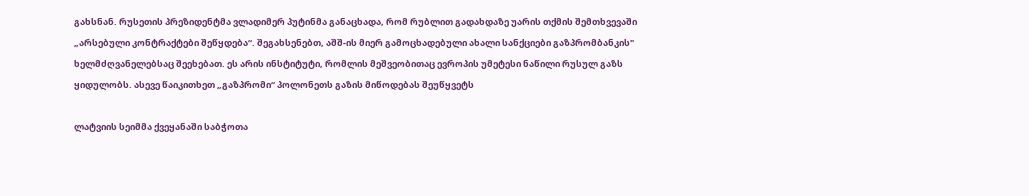გახსნან. რუსეთის პრეზიდენტმა ვლადიმერ პუტინმა განაცხადა, რომ რუბლით გადახდაზე უარის თქმის შემთხვევაში „არსებული კონტრაქტები შეწყდება“. შეგახსენებთ, აშშ-ის მიერ გამოცხადებული ახალი სანქციები გაზპრომბანკის" ხელმძღვანელებსაც შეეხებათ. ეს არის ინსტიტუტი, რომლის მეშვეობითაც ევროპის უმეტესი ნაწილი რუსულ გაზს ყიდულობს. ასევე წაიკითხეთ „გაზპრომი“ პოლონეთს გაზის მიწოდებას შეუწყვეტს

ლატვიის სეიმმა ქვეყანაში საბჭოთა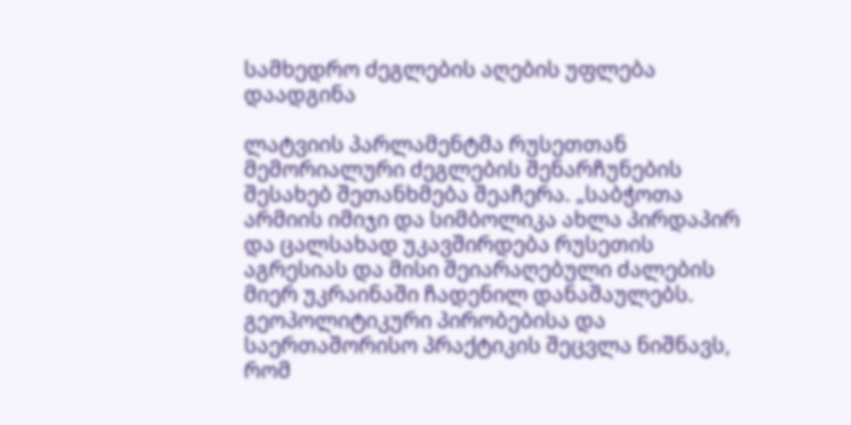სამხედრო ძეგლების აღების უფლება დაადგინა

ლატვიის პარლამენტმა რუსეთთან მემორიალური ძეგლების შენარჩუნების შესახებ შეთანხმება შეაჩერა. „საბჭოთა არმიის იმიჯი და სიმბოლიკა ახლა პირდაპირ და ცალსახად უკავშირდება რუსეთის აგრესიას და მისი შეიარაღებული ძალების მიერ უკრაინაში ჩადენილ დანაშაულებს. გეოპოლიტიკური პირობებისა და საერთაშორისო პრაქტიკის შეცვლა ნიშნავს, რომ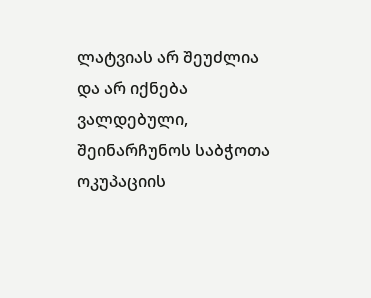ლატვიას არ შეუძლია და არ იქნება ვალდებული, შეინარჩუნოს საბჭოთა ოკუპაციის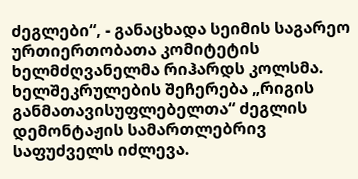ძეგლები“, - განაცხადა სეიმის საგარეო ურთიერთობათა კომიტეტის ხელმძღვანელმა რიჰარდს კოლსმა. ხელშეკრულების შეჩერება „რიგის განმათავისუფლებელთა“ ძეგლის დემონტაჟის სამართლებრივ საფუძველს იძლევა.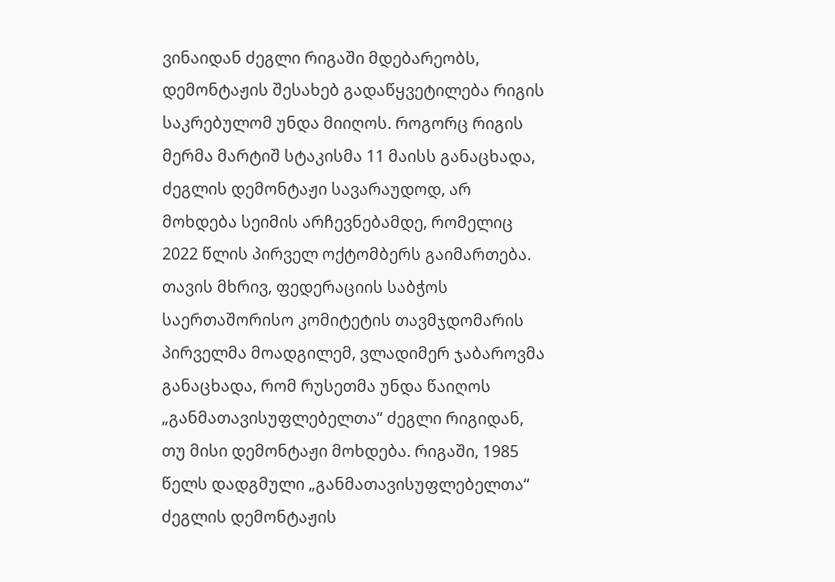ვინაიდან ძეგლი რიგაში მდებარეობს, დემონტაჟის შესახებ გადაწყვეტილება რიგის საკრებულომ უნდა მიიღოს. როგორც რიგის მერმა მარტიშ სტაკისმა 11 მაისს განაცხადა, ძეგლის დემონტაჟი სავარაუდოდ, არ მოხდება სეიმის არჩევნებამდე, რომელიც 2022 წლის პირველ ოქტომბერს გაიმართება. თავის მხრივ, ფედერაციის საბჭოს საერთაშორისო კომიტეტის თავმჯდომარის პირველმა მოადგილემ, ვლადიმერ ჯაბაროვმა განაცხადა, რომ რუსეთმა უნდა წაიღოს „განმათავისუფლებელთა“ ძეგლი რიგიდან, თუ მისი დემონტაჟი მოხდება. რიგაში, 1985 წელს დადგმული „განმათავისუფლებელთა“ ძეგლის დემონტაჟის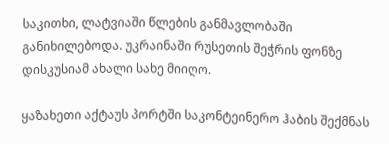საკითხი, ლატვიაში წლების განმავლობაში განიხილებოდა. უკრაინაში რუსეთის შეჭრის ფონზე დისკუსიამ ახალი სახე მიიღო.

ყაზახეთი აქტაუს პორტში საკონტეინერო ჰაბის შექმნას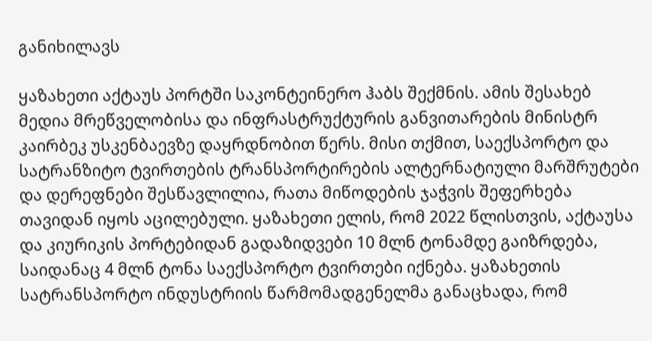განიხილავს

ყაზახეთი აქტაუს პორტში საკონტეინერო ჰაბს შექმნის. ამის შესახებ მედია მრეწველობისა და ინფრასტრუქტურის განვითარების მინისტრ კაირბეკ უსკენბაევზე დაყრდნობით წერს. მისი თქმით, საექსპორტო და სატრანზიტო ტვირთების ტრანსპორტირების ალტერნატიული მარშრუტები და დერეფნები შესწავლილია, რათა მიწოდების ჯაჭვის შეფერხება თავიდან იყოს აცილებული. ყაზახეთი ელის, რომ 2022 წლისთვის, აქტაუსა და კიურიკის პორტებიდან გადაზიდვები 10 მლნ ტონამდე გაიზრდება, საიდანაც 4 მლნ ტონა საექსპორტო ტვირთები იქნება. ყაზახეთის სატრანსპორტო ინდუსტრიის წარმომადგენელმა განაცხადა, რომ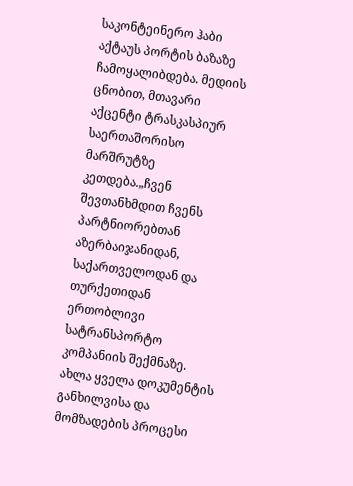საკონტეინერო ჰაბი აქტაუს პორტის ბაზაზე ჩამოყალიბდება. მედიის ცნობით, მთავარი აქცენტი ტრასკასპიურ საერთაშორისო მარშრუტზე კეთდება.„ჩვენ შევთანხმდით ჩვენს პარტნიორებთან აზერბაიჯანიდან, საქართველოდან და თურქეთიდან ერთობლივი სატრანსპორტო კომპანიის შექმნაზე. ახლა ყველა დოკუმენტის განხილვისა და მომზადების პროცესი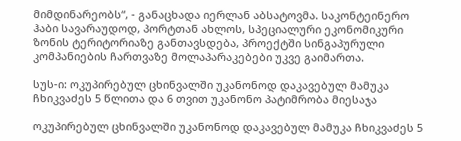მიმდინარეობს“, - განაცხადა იერლან აბსატოვმა. საკონტეინერო ჰაბი სავარაუდოდ, პორტთან ახლოს, სპეციალური ეკონომიკური ზონის ტერიტორიაზე განთავსდება, პროექტში სინგაპურული კომპანიების ჩართვაზე მოლაპარაკებები უკვე გაიმართა.

სუს-ი: ოკუპირებულ ცხინვალში უკანონოდ დაკავებულ მამუკა ჩხიკვაძეს 5 წლითა და 6 თვით უკანონო პატიმრობა მიესაჯა

ოკუპირებულ ცხინვალში უკანონოდ დაკავებულ მამუკა ჩხიკვაძეს 5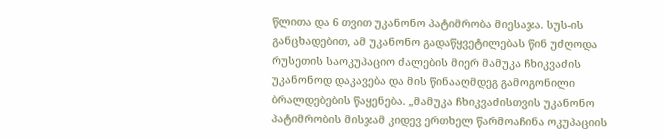წლითა და 6 თვით უკანონო პატიმრობა მიესაჯა. სუს-ის განცხადებით, ამ უკანონო გადაწყვეტილებას წინ უძღოდა რუსეთის საოკუპაციო ძალების მიერ მამუკა ჩხიკვაძის უკანონოდ დაკავება და მის წინააღმდეგ გამოგონილი ბრალდებების წაყენება. „მამუკა ჩხიკვაძისთვის უკანონო პატიმრობის მისჯამ კიდევ ერთხელ წარმოაჩინა ოკუპაციის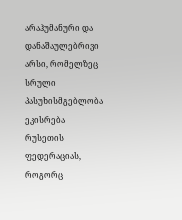არაჰუმანური და დანაშაულებრივი არსი, რომელზეც სრული პასუხისმგებლობა ეკისრება რუსეთის ფედერაციას, როგორც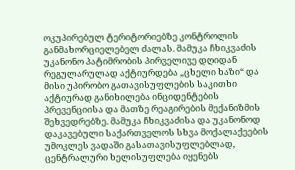ოკუპირებულ ტერიტორიებზე კონტროლის განმახორციელებელ ძალას. მამუკა ჩხიკვაძის უკანონო პატიმრობის პირველივე დღიდან რეგულარულად აქტიურდება „ცხელი ხაზი“ და მისი უპირობო გათავისუფლების საკითხი აქტიურად განიხილება ინციდენტების პრევენციისა და მათზე რეაგირების მექანიზმის შეხვედრებზე. მამუკა ჩხიკვაძისა და უკანონოდ დაკავებული საქართველოს სხვა მოქალაქეების უმოკლეს ვადაში გასათავისუფლებლად, ცენტრალური ხელისუფლება იყენებს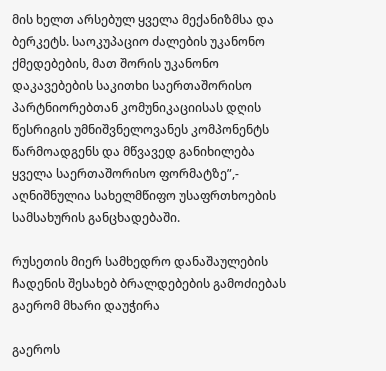მის ხელთ არსებულ ყველა მექანიზმსა და ბერკეტს. საოკუპაციო ძალების უკანონო ქმედებების, მათ შორის უკანონო დაკავებების საკითხი საერთაშორისო პარტნიორებთან კომუნიკაციისას დღის წესრიგის უმნიშვნელოვანეს კომპონენტს წარმოადგენს და მწვავედ განიხილება ყველა საერთაშორისო ფორმატზე”,- აღნიშნულია სახელმწიფო უსაფრთხოების სამსახურის განცხადებაში.

რუსეთის მიერ სამხედრო დანაშაულების ჩადენის შესახებ ბრალდებების გამოძიებას გაერომ მხარი დაუჭირა

გაეროს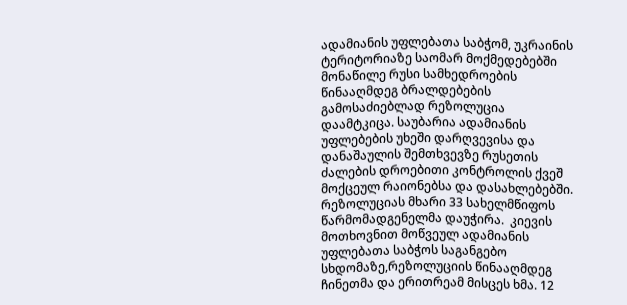ადამიანის უფლებათა საბჭომ, უკრაინის ტერიტორიაზე საომარ მოქმედებებში მონაწილე რუსი სამხედროების წინააღმდეგ ბრალდებების გამოსაძიებლად რეზოლუცია დაამტკიცა. საუბარია ადამიანის უფლებების უხეში დარღვევისა და დანაშაულის შემთხვევზე რუსეთის ძალების დროებითი კონტროლის ქვეშ მოქცეულ რაიონებსა და დასახლებებში. რეზოლუციას მხარი 33 სახელმწიფოს წარმომადგენელმა დაუჭირა.  კიევის მოთხოვნით მოწვეულ ადამიანის უფლებათა საბჭოს საგანგებო სხდომაზე,რეზოლუციის წინააღმდეგ ჩინეთმა და ერითრეამ მისცეს ხმა. 12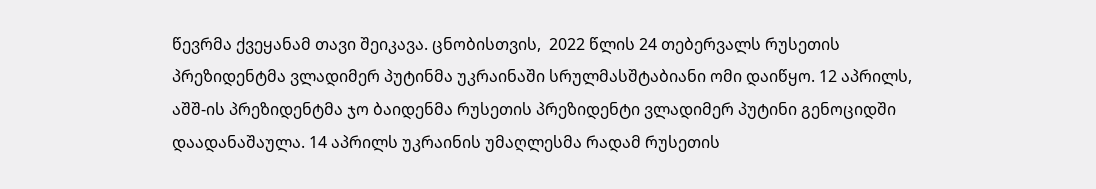წევრმა ქვეყანამ თავი შეიკავა. ცნობისთვის,  2022 წლის 24 თებერვალს რუსეთის პრეზიდენტმა ვლადიმერ პუტინმა უკრაინაში სრულმასშტაბიანი ომი დაიწყო. 12 აპრილს, აშშ-ის პრეზიდენტმა ჯო ბაიდენმა რუსეთის პრეზიდენტი ვლადიმერ პუტინი გენოციდში დაადანაშაულა. 14 აპრილს უკრაინის უმაღლესმა რადამ რუსეთის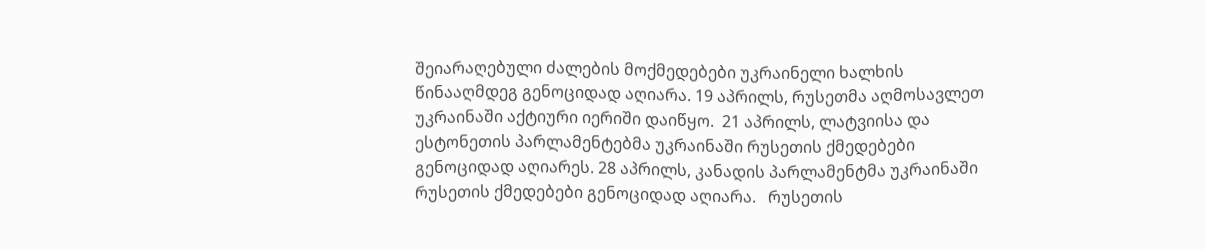შეიარაღებული ძალების მოქმედებები უკრაინელი ხალხის წინააღმდეგ გენოციდად აღიარა. 19 აპრილს, რუსეთმა აღმოსავლეთ უკრაინაში აქტიური იერიში დაიწყო.  21 აპრილს, ლატვიისა და ესტონეთის პარლამენტებმა უკრაინაში რუსეთის ქმედებები გენოციდად აღიარეს. 28 აპრილს, კანადის პარლამენტმა უკრაინაში რუსეთის ქმედებები გენოციდად აღიარა.   რუსეთის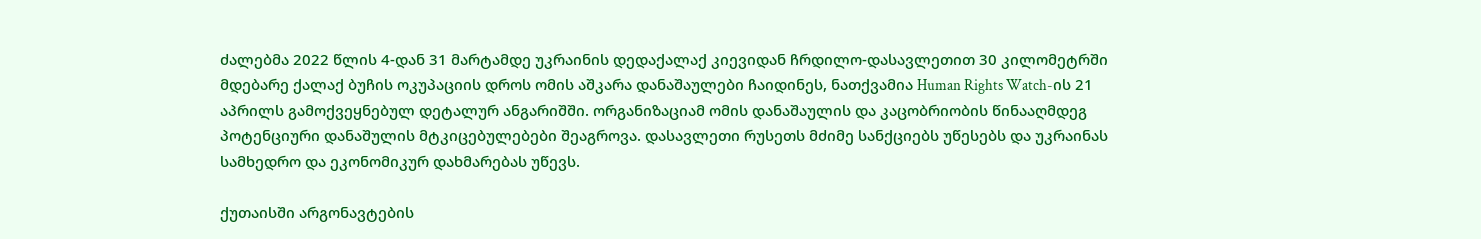ძალებმა 2022 წლის 4-დან 31 მარტამდე უკრაინის დედაქალაქ კიევიდან ჩრდილო-დასავლეთით 30 კილომეტრში მდებარე ქალაქ ბუჩის ოკუპაციის დროს ომის აშკარა დანაშაულები ჩაიდინეს, ნათქვამია Human Rights Watch-ის 21 აპრილს გამოქვეყნებულ დეტალურ ანგარიშში. ორგანიზაციამ ომის დანაშაულის და კაცობრიობის წინააღმდეგ პოტენციური დანაშულის მტკიცებულებები შეაგროვა. დასავლეთი რუსეთს მძიმე სანქციებს უწესებს და უკრაინას სამხედრო და ეკონომიკურ დახმარებას უწევს.

ქუთაისში არგონავტების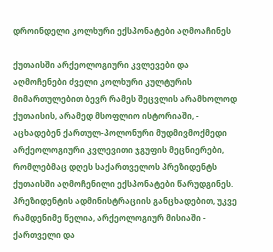დროინდელი კოლხური ექსპონატები აღმოაჩინეს

ქუთაისში არქეოლოგიური კვლევები და აღმოჩენები ძველი კოლხური კულტურის მიმართულებით ბევრ რამეს შეცვლის არამხოლოდ ქუთაისის, არამედ მსოფლიო ისტორიაში, - აცხადებენ ქართულ-პოლონური მუდმივმოქმედი არქეოლოგიური კვლევითი ჯგუფის მეცნიერები, რომლებმაც დღეს საქართველოს პრეზიდენტს ქუთაისში აღმოჩენილი ექსპონატები წარუდგინეს. პრეზიდენტის ადმინისტრაციის განცხადებით, უკვე რამდენიმე წელია, არქეოლოგიურ მისიაში - ქართველი და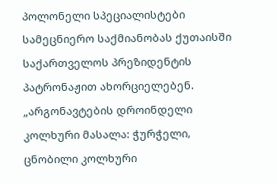პოლონელი სპეციალისტები სამეცნიერო საქმიანობას ქუთაისში საქართველოს პრეზიდენტის პატრონაჟით ახორციელებენ. „არგონავტების დროინდელი კოლხური მასალა: ჭურჭელი, ცნობილი კოლხური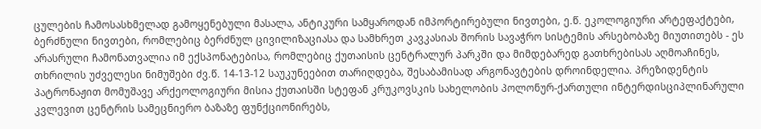ცულების ჩამოსასხმელად გამოყენებული მასალა, ანტიკური სამყაროდან იმპორტირებული ნივთები, ე.წ. ეკოლოგიური არტეფაქტები, ბერძნული ნივთები, რომლებიც ბერძნულ ცივილიზაციასა და სამხრეთ კავკასიას შორის სავაჭრო სისტემის არსებობაზე მიუთითებს - ეს არასრული ჩამონათვალია იმ ექსპონატებისა, რომლებიც ქუთაისის ცენტრალურ პარკში და მიმდებარედ გათხრებისას აღმოაჩინეს, თხრილის უძველესი ნიმუშები ძვ.წ. 14-13-12 საუკუნეებით თარიღდება, შესაბამისად არგონავტების დროინდელია. პრეზიდენტის პატრონაჟით მომუშავე არქეოლოგიური მისია ქუთაისში სტეფან კრუკოვსკის სახელობის პოლონურ-ქართული ინტერდისციპლინარული კვლევით ცენტრის სამეცნიერო ბაზაზე ფუნქციონირებს,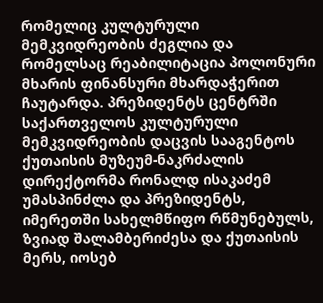რომელიც კულტურული მემკვიდრეობის ძეგლია და რომელსაც რეაბილიტაცია პოლონური მხარის ფინანსური მხარდაჭერით ჩაუტარდა. პრეზიდენტს ცენტრში საქართველოს კულტურული მემკვიდრეობის დაცვის სააგენტოს ქუთაისის მუზეუმ-ნაკრძალის დირექტორმა რონალდ ისაკაძემ უმასპინძლა და პრეზიდენტს, იმერეთში სახელმწიფო რწმუნებულს, ზვიად შალამბერიძესა და ქუთაისის მერს, იოსებ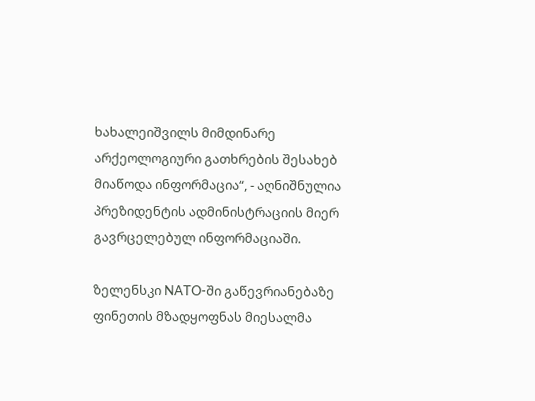ხახალეიშვილს მიმდინარე არქეოლოგიური გათხრების შესახებ მიაწოდა ინფორმაცია“, - აღნიშნულია პრეზიდენტის ადმინისტრაციის მიერ გავრცელებულ ინფორმაციაში.

ზელენსკი NATO-ში გაწევრიანებაზე ფინეთის მზადყოფნას მიესალმა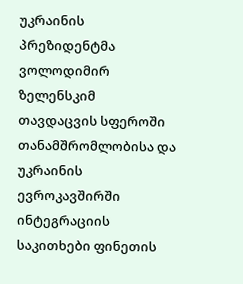უკრაინის პრეზიდენტმა ვოლოდიმირ ზელენსკიმ თავდაცვის სფეროში თანამშრომლობისა და უკრაინის ევროკავშირში ინტეგრაციის საკითხები ფინეთის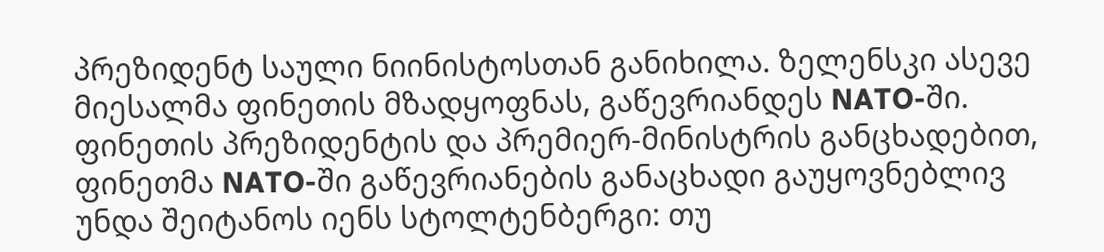პრეზიდენტ საული ნიინისტოსთან განიხილა. ზელენსკი ასევე მიესალმა ფინეთის მზადყოფნას, გაწევრიანდეს NATO-ში.  ფინეთის პრეზიდენტის და პრემიერ-მინისტრის განცხადებით, ფინეთმა NATO-ში გაწევრიანების განაცხადი გაუყოვნებლივ უნდა შეიტანოს იენს სტოლტენბერგი: თუ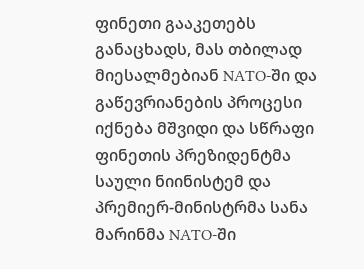ფინეთი გააკეთებს განაცხადს, მას თბილად მიესალმებიან NATO-ში და გაწევრიანების პროცესი იქნება მშვიდი და სწრაფი ფინეთის პრეზიდენტმა საული ნიინისტემ და პრემიერ-მინისტრმა სანა მარინმა NATO-ში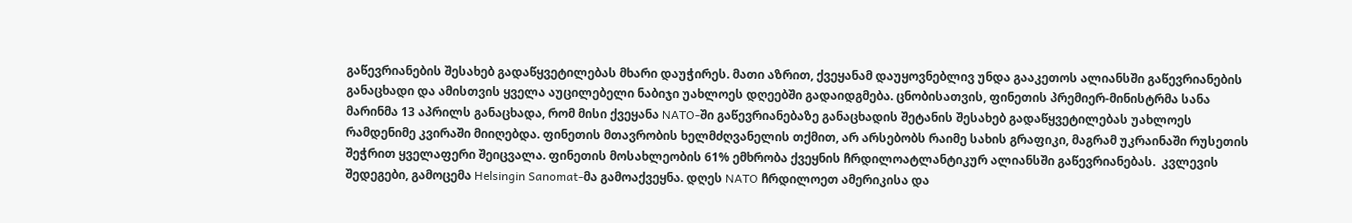გაწევრიანების შესახებ გადაწყვეტილებას მხარი დაუჭირეს. მათი აზრით, ქვეყანამ დაუყოვნებლივ უნდა გააკეთოს ალიანსში გაწევრიანების განაცხადი და ამისთვის ყველა აუცილებელი ნაბიჯი უახლოეს დღეებში გადაიდგმება. ცნობისათვის, ფინეთის პრემიერ-მინისტრმა სანა მარინმა 13 აპრილს განაცხადა, რომ მისი ქვეყანა NATO-ში გაწევრიანებაზე განაცხადის შეტანის შესახებ გადაწყვეტილებას უახლოეს რამდენიმე კვირაში მიიღებდა. ფინეთის მთავრობის ხელმძღვანელის თქმით, არ არსებობს რაიმე სახის გრაფიკი, მაგრამ უკრაინაში რუსეთის შეჭრით ყველაფერი შეიცვალა. ფინეთის მოსახლეობის 61% ემხრობა ქვეყნის ჩრდილოატლანტიკურ ალიანსში გაწევრიანებას.  კვლევის შედეგები, გამოცემა Helsingin Sanomat-მა გამოაქვეყნა. დღეს NATO ჩრდილოეთ ამერიკისა და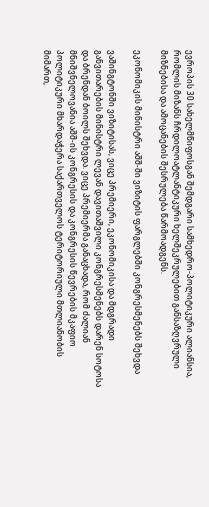ევროპის 30 სახელმწიფოსგან შემდგარი სამხედრო-პოლიტიკური ალიანსია, რომლის მიზანს ჩრდილოატლანტიკური ხელშეკრულებით განსაზღვრული მიზნებისა და ამოცანების შესრულება წარმოადგენს.

ეკონომიკის მინისტრი აშშ-ში ვიზიტის ფარგლებში კონგრესმენებს შეხვდა

ვაშინგტონში ვიზიტისას, ვიცე პრემიერი, ეკონომიკისა და მდგრადი განვითარების მინისტრი ლევან დავითაშვილი კონგრესმენებს დარენ სოტოსა და ბრენდან ბოილს შეხვდა. ვიცე პრემიერმა განაცხადა, რომ ძალიან მნიშვნელოვანია აშშ-ის კონგრესის და კონგრესის წევრების მკაფიო პოლიტიკური მხარდაჭერა საქართველოს ტერიტორიული მთლიანობის მიმართ,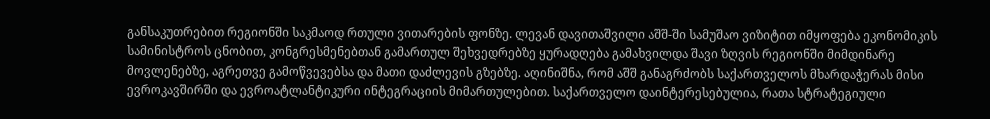განსაკუთრებით რეგიონში საკმაოდ რთული ვითარების ფონზე. ლევან დავითაშვილი აშშ-ში სამუშაო ვიზიტით იმყოფება ეკონომიკის სამინისტროს ცნობით, კონგრესმენებთან გამართულ შეხვედრებზე ყურადღება გამახვილდა შავი ზღვის რეგიონში მიმდინარე მოვლენებზე, აგრეთვე გამოწვევებსა და მათი დაძლევის გზებზე. აღინიშნა, რომ აშშ განაგრძობს საქართველოს მხარდაჭერას მისი ევროკავშირში და ევროატლანტიკური ინტეგრაციის მიმართულებით. საქართველო დაინტერესებულია, რათა სტრატეგიული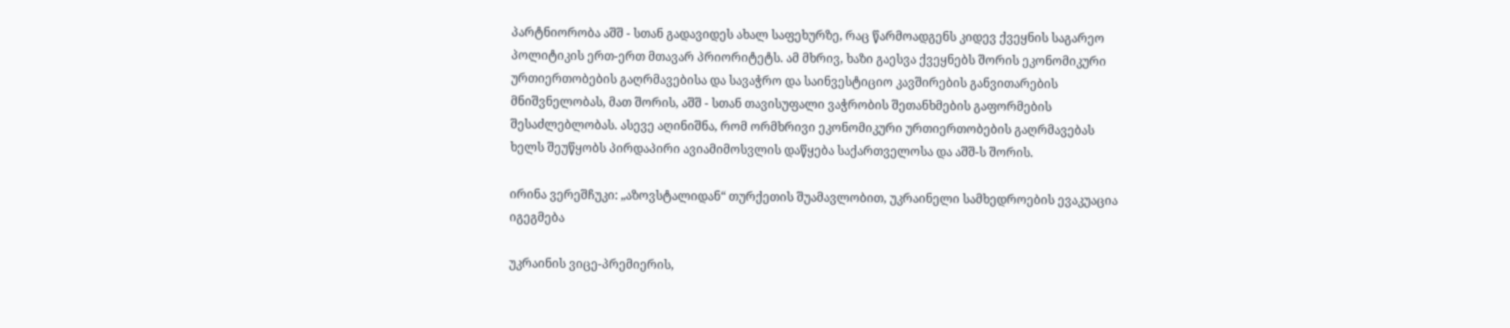პარტნიორობა აშშ - სთან გადავიდეს ახალ საფეხურზე, რაც წარმოადგენს კიდევ ქვეყნის საგარეო პოლიტიკის ერთ-ერთ მთავარ პრიორიტეტს. ამ მხრივ, ხაზი გაესვა ქვეყნებს შორის ეკონომიკური ურთიერთობების გაღრმავებისა და სავაჭრო და საინვესტიციო კავშირების განვითარების მნიშვნელობას, მათ შორის, აშშ - სთან თავისუფალი ვაჭრობის შეთანხმების გაფორმების შესაძლებლობას. ასევე აღინიშნა, რომ ორმხრივი ეკონომიკური ურთიერთობების გაღრმავებას ხელს შეუწყობს პირდაპირი ავიამიმოსვლის დაწყება საქართველოსა და აშშ-ს შორის.

ირინა ვერეშჩუკი: „აზოვსტალიდან“ თურქეთის შუამავლობით, უკრაინელი სამხედროების ევაკუაცია იგეგმება

უკრაინის ვიცე-პრემიერის,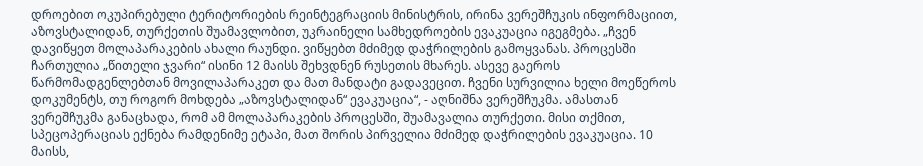დროებით ოკუპირებული ტერიტორიების რეინტეგრაციის მინისტრის, ირინა ვერეშჩუკის ინფორმაციით, აზოვსტალიდან, თურქეთის შუამავლობით, უკრაინელი სამხედროების ევაკუაცია იგეგმება. „ჩვენ დავიწყეთ მოლაპარაკების ახალი რაუნდი. ვიწყებთ მძიმედ დაჭრილების გამოყვანას. პროცესში ჩართულია „წითელი ჯვარი“ ისინი 12 მაისს შეხვდნენ რუსეთის მხარეს. ასევე გაეროს წარმომადგენლებთან მოვილაპარაკეთ და მათ მანდატი გადავეცით. ჩვენი სურვილია ხელი მოეწეროს დოკუმენტს, თუ როგორ მოხდება „აზოვსტალიდან“ ევაკუაცია“, - აღნიშნა ვერეშჩუკმა. ამასთან ვერეშჩუკმა განაცხადა, რომ ამ მოლაპარაკების პროცესში, შუამავალია თურქეთი. მისი თქმით, სპეცოპერაციას ექნება რამდენიმე ეტაპი, მათ შორის პირველია მძიმედ დაჭრილების ევაკუაცია. 10 მაისს,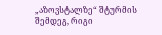„აზოვსტალზე“ შტურმის შემდეგ, რიგი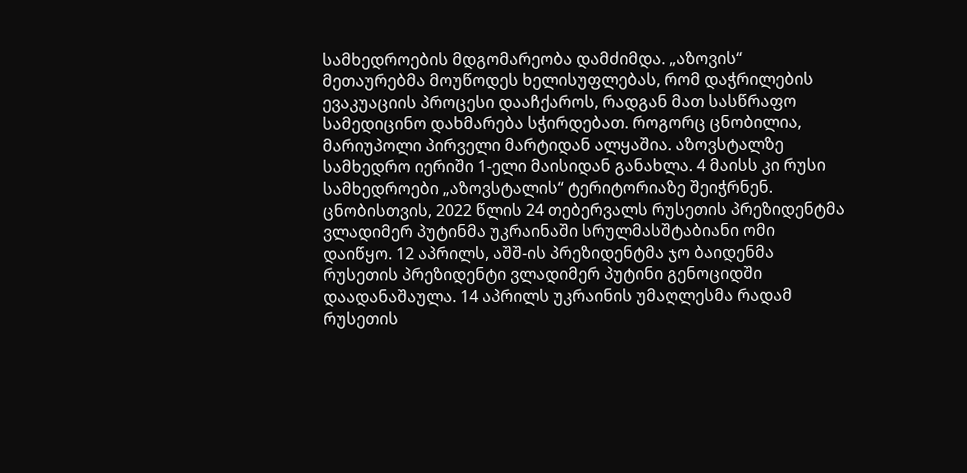სამხედროების მდგომარეობა დამძიმდა. „აზოვის“ მეთაურებმა მოუწოდეს ხელისუფლებას, რომ დაჭრილების ევაკუაციის პროცესი დააჩქაროს, რადგან მათ სასწრაფო სამედიცინო დახმარება სჭირდებათ. როგორც ცნობილია, მარიუპოლი პირველი მარტიდან ალყაშია. აზოვსტალზე სამხედრო იერიში 1-ელი მაისიდან განახლა. 4 მაისს კი რუსი სამხედროები „აზოვსტალის“ ტერიტორიაზე შეიჭრნენ. ცნობისთვის, 2022 წლის 24 თებერვალს რუსეთის პრეზიდენტმა ვლადიმერ პუტინმა უკრაინაში სრულმასშტაბიანი ომი დაიწყო. 12 აპრილს, აშშ-ის პრეზიდენტმა ჯო ბაიდენმა რუსეთის პრეზიდენტი ვლადიმერ პუტინი გენოციდში დაადანაშაულა. 14 აპრილს უკრაინის უმაღლესმა რადამ რუსეთის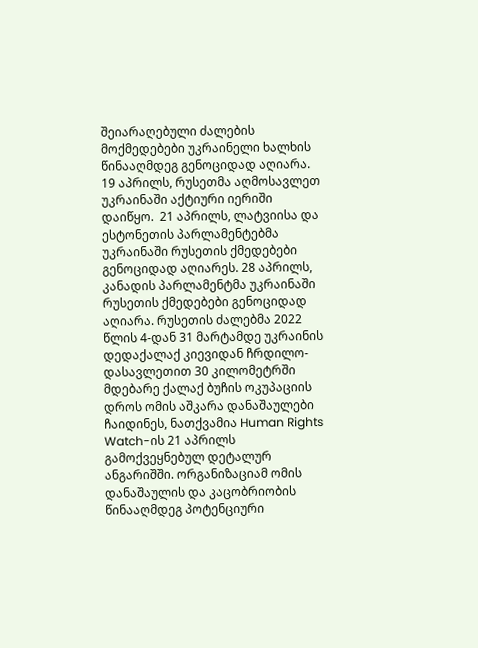შეიარაღებული ძალების მოქმედებები უკრაინელი ხალხის წინააღმდეგ გენოციდად აღიარა. 19 აპრილს, რუსეთმა აღმოსავლეთ უკრაინაში აქტიური იერიში დაიწყო.  21 აპრილს, ლატვიისა და ესტონეთის პარლამენტებმა უკრაინაში რუსეთის ქმედებები გენოციდად აღიარეს. 28 აპრილს, კანადის პარლამენტმა უკრაინაში რუსეთის ქმედებები გენოციდად აღიარა. რუსეთის ძალებმა 2022 წლის 4-დან 31 მარტამდე უკრაინის დედაქალაქ კიევიდან ჩრდილო-დასავლეთით 30 კილომეტრში მდებარე ქალაქ ბუჩის ოკუპაციის დროს ომის აშკარა დანაშაულები ჩაიდინეს, ნათქვამია Human Rights Watch-ის 21 აპრილს გამოქვეყნებულ დეტალურ ანგარიშში. ორგანიზაციამ ომის დანაშაულის და კაცობრიობის წინააღმდეგ პოტენციური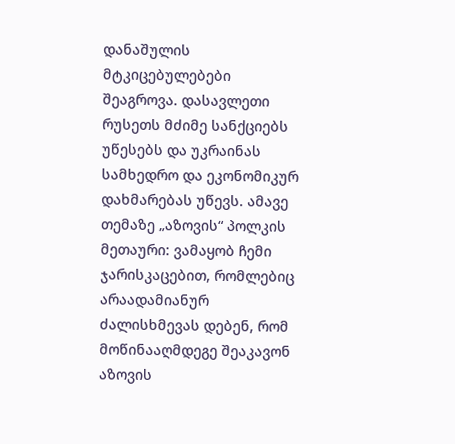დანაშულის მტკიცებულებები შეაგროვა. დასავლეთი რუსეთს მძიმე სანქციებს უწესებს და უკრაინას სამხედრო და ეკონომიკურ დახმარებას უწევს. ამავე თემაზე „აზოვის“ პოლკის მეთაური: ვამაყობ ჩემი ჯარისკაცებით, რომლებიც არაადამიანურ ძალისხმევას დებენ, რომ მოწინააღმდეგე შეაკავონ აზოვის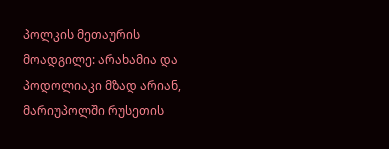პოლკის მეთაურის მოადგილე: არახამია და პოდოლიაკი მზად არიან, მარიუპოლში რუსეთის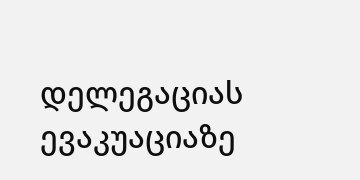დელეგაციას ევაკუაციაზე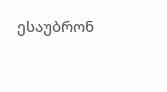ესაუბრონ